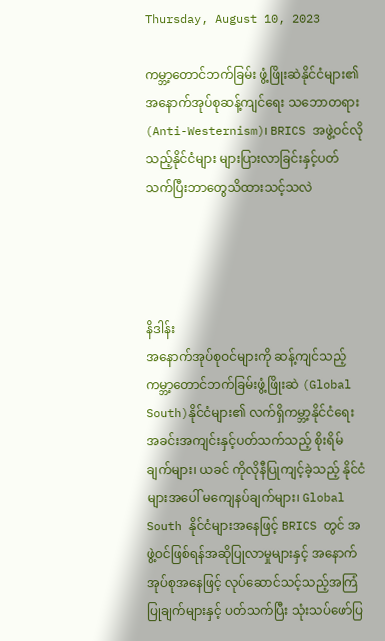Thursday, August 10, 2023

ကမ္ဘာ့တောင်ဘက်ခြမ်း ဖွံ့ဖြိုးဆဲနိုင်ငံများ၏ အနောက်အုပ်စုဆန့်ကျင်ရေး သဘောတရား(Anti-Westernism)၊ BRICS အဖွဲ့ဝင်လိုသည့်နိုင်ငံများ များပြားလာခြင်းနှင့်ပတ်သက်ပြီးဘာတွေသိထားသင့်သလဲ




နိဒါန်း
အနောက်အုပ်စုဝင်များကို ဆန့်ကျင်သည့် ကမ္ဘာ့တောင်ဘက်ခြမ်းဖွံ့ဖြိုးဆဲ (Global South)နိုင်ငံများ၏ လက်ရှိကမ္ဘာ့နိုင်ငံရေးအခင်းအကျင်းနှင့်ပတ်သက်သည့် စိုးရိမ်ချက်များ၊ ယခင် ကိုလိုနီပြုကျင့်ခဲ့သည့် နိုင်ငံများအပေါ် မကျေနပ်ချက်များ၊ Global South နိုင်ငံများအနေဖြင့် BRICS တွင် အဖွဲ့ဝင်ဖြစ်ရန်အဆိုပြုလာမှုများနှင့် အနောက်အုပ်စုအနေဖြင့် လုပ်ဆောင်သင့်သည့်အကြံပြုချက်များနှင့် ပတ်သက်ပြီး သုံးသပ်ဖော်ပြ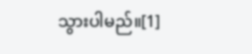သွားပါမည်။[1]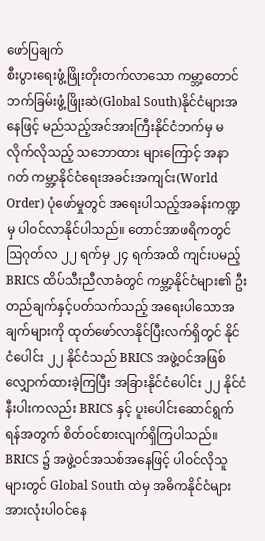ဖော်ပြချက်
စီးပွားရေးဖွံ့ဖြိုးတိုးတက်လာသော ကမ္ဘာ့တောင်ဘက်ခြမ်းဖွံ့ဖြိုးဆဲ(Global South)နိုင်ငံများအနေဖြင့် မည်သည့်အင်အားကြီးနိုင်ငံဘက်မှ မလိုက်လိုသည့် သဘောထား များကြောင့် အနာဂတ် ကမ္ဘာ့နိုင်ငံရေးအခင်းအကျင်း(World Order) ပုံဖော်မှုတွင် အရေးပါသည့်အခန်းကဏ္ဍမှ ပါဝင်လာနိုင်ပါသည်။ တောင်အာဖရိကတွင် ဩဂုတ်လ ၂၂ ရက်မှ ၂၄ ရက်အထိ ကျင်းပမည့် BRICS ထိပ်သီးညီလာခံတွင် ကမ္ဘာ့နိုင်ငံများ၏ ဦးတည်ချက်နှင့်ပတ်သက်သည့် အရေးပါသောအချက်များကို ထုတ်ဖော်လာနိုင်ပြီးလက်ရှိတွင် နိုင်ငံပေါင်း ၂၂ နိုင်ငံသည် BRICS အဖွဲ့ဝင်အဖြစ် လျှောက်ထားခဲ့ကြပြီး အခြားနိုင်ငံပေါင်း ၂၂ နိုင်ငံနီးပါးကလည်း BRICS နှင့် ပူးပေါင်းဆောင်ရွက်ရန်အတွက် စိတ်ဝင်စားလျက်ရှိကြပါသည်။ BRICS ၌ အဖွဲ့ဝင်အသစ်အနေဖြင့် ပါဝင်လိုသူများတွင် Global South ထဲမှ အဓိကနိုင်ငံများ အားလုံးပါဝင်နေ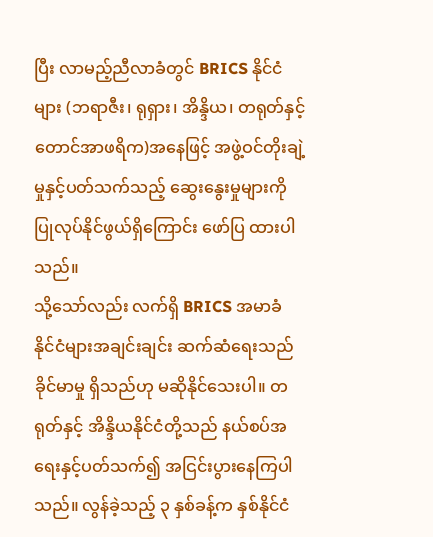ပြီး လာမည့်ညီလာခံတွင် BRICS နိုင်ငံများ (ဘရာဇီး၊ ရုရှား၊ အိန္ဒိယ၊ တရုတ်နှင့် တောင်အာဖရိက)အနေဖြင့် အဖွဲ့ဝင်တိုးချဲ့မှုနှင့်ပတ်သက်သည့် ဆွေးနွေးမှုများကို ပြုလုပ်နိုင်ဖွယ်ရှိကြောင်း ဖော်ပြ ထားပါသည်။
သို့သော်လည်း လက်ရှိ BRICS အမာခံ နိုင်ငံများအချင်းချင်း ဆက်ဆံရေးသည် ခိုင်မာမှု ရှိသည်ဟု မဆိုနိုင်သေးပါ။ တရုတ်နှင့် အိန္ဒိယနိုင်ငံတို့သည် နယ်စပ်အရေးနှင့်ပတ်သက်၍ အငြင်းပွားနေကြပါသည်။ လွန်ခဲ့သည့် ၃ နှစ်ခန့်က နှစ်နိုင်ငံ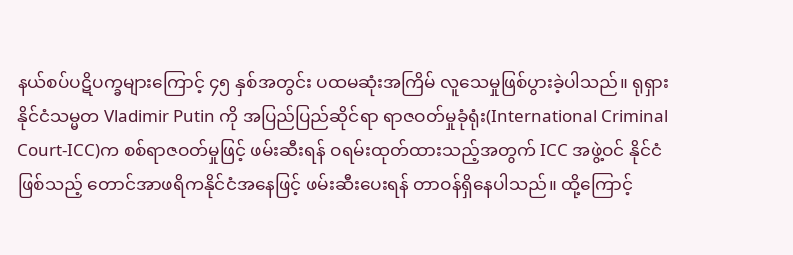နယ်စပ်ပဋိပက္ခများကြောင့် ၄၅ နှစ်အတွင်း ပထမဆုံးအကြိမ် လူသေမှုဖြစ်ပွားခဲ့ပါသည်။ ရုရှားနိုင်ငံသမ္မတ Vladimir Putin ကို အပြည်ပြည်ဆိုင်ရာ ရာဇဝတ်မှုခုံရုံး(International Criminal Court-ICC)က စစ်ရာဇဝတ်မှုဖြင့် ဖမ်းဆီးရန် ဝရမ်းထုတ်ထားသည့်အတွက် ICC အဖွဲ့ဝင် နိုင်ငံဖြစ်သည့် တောင်အာဖရိကနိုင်ငံအနေဖြင့် ဖမ်းဆီးပေးရန် တာဝန်ရှိနေပါသည်။ ထို့ကြောင့်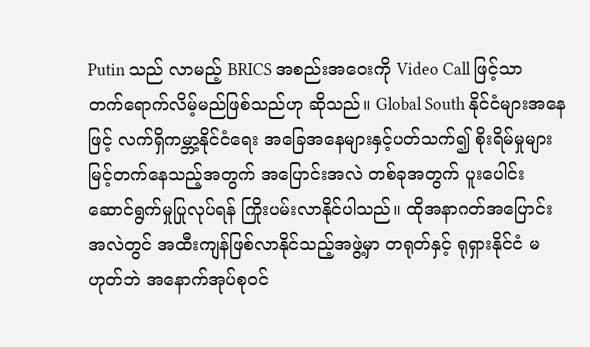Putin သည် လာမည့် BRICS အစည်းအဝေးကို Video Call ဖြင့်သာ တက်ရောက်လိမ့်မည်ဖြစ်သည်ဟု ဆိုသည်။ Global South နိုင်ငံများအနေဖြင့် လက်ရှိကမ္ဘာ့နိုင်ငံရေး အခြေအနေများနှင့်ပတ်သက်၍ စိုးရိမ်မှုများမြင့်တက်နေသည့်အတွက် အပြောင်းအလဲ တစ်ခုအတွက် ပူးပေါင်းဆောင်ရွက်မှုပြုလုပ်ရန် ကြိုးပမ်းလာနိုင်ပါသည်။ ထိုအနာဂတ်အပြောင်းအလဲတွင် အထီးကျန်ဖြစ်လာနိုင်သည့်အဖွဲ့မှာ တရုတ်နှင့် ရုရှားနိုင်ငံ မဟုတ်ဘဲ အနောက်အုပ်စုဝင်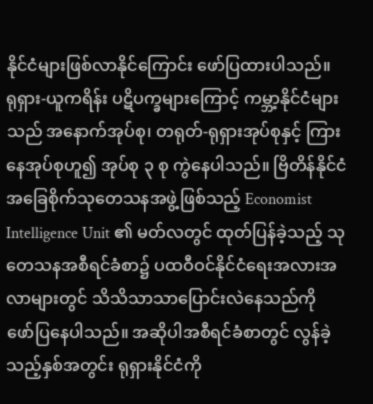နိုင်ငံများဖြစ်လာနိုင်ကြောင်း ဖော်ပြထားပါသည်။
ရုရှား-ယူကရိန်း ပဋိပက္ခများကြောင့် ကမ္ဘာ့နိုင်ငံများသည် အနောက်အုပ်စု၊ တရုတ်-ရုရှားအုပ်စုနှင့် ကြားနေအုပ်စုဟူ၍ အုပ်စု ၃ စု ကွဲနေပါသည်။ ဗြိတိန်နိုင်ငံ အခြေစိုက်သုတေသနအဖွဲ့ဖြစ်သည့် Economist Intelligence Unit ၏ မတ်လတွင် ထုတ်ပြန်ခဲ့သည့် သုတေသနအစီရင်ခံစာ၌ ပထဝီဝင်နိုင်ငံရေးအလားအလာများတွင် သိသိသာသာပြောင်းလဲနေသည်ကို ဖော်ပြနေပါသည်။ အဆိုပါအစီရင်ခံစာတွင် လွန်ခဲ့သည့်နှစ်အတွင်း ရုရှားနိုင်ငံကို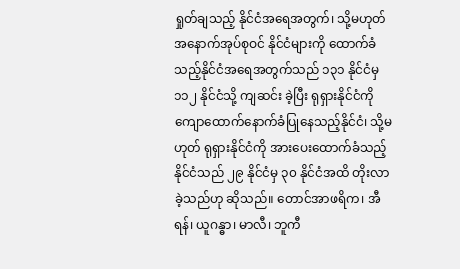ရှုတ်ချသည့် နိုင်ငံအရေအတွက်၊ သို့မဟုတ် အနောက်အုပ်စုဝင် နိုင်ငံများကို ထောက်ခံသည့်နိုင်ငံအရေအတွက်သည် ၁၃၁ နိုင်ငံမှ ၁၁၂ နိုင်ငံသို့ ကျဆင်း ခဲ့ပြီး ရုရှားနိုင်ငံကို ကျောထောက်နောက်ခံပြုနေသည့်နိုင်ငံ၊ သို့မဟုတ် ရုရှားနိုင်ငံကို အားပေးထောက်ခံသည့်နိုင်ငံသည် ၂၉ နိုင်ငံမှ ၃၀ နိုင်ငံအထိ တိုးလာခဲ့သည်ဟု ဆိုသည်။ တောင်အာဖရိက၊ အီရန်၊ ယူဂန္ဓာ၊ မာလီ၊ ဘူကီ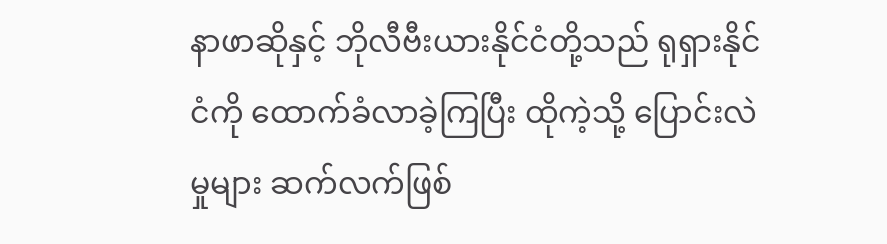နာဖာဆိုနှင့် ဘိုလီဗီးယားနိုင်ငံတို့သည် ရုရှားနိုင်ငံကို ထောက်ခံလာခဲ့ကြပြီး ထိုကဲ့သို့ ပြောင်းလဲမှုများ ဆက်လက်ဖြစ်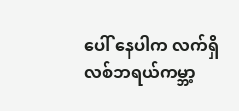ပေါ် နေပါက လက်ရှိလစ်ဘရယ်ကမ္ဘာ့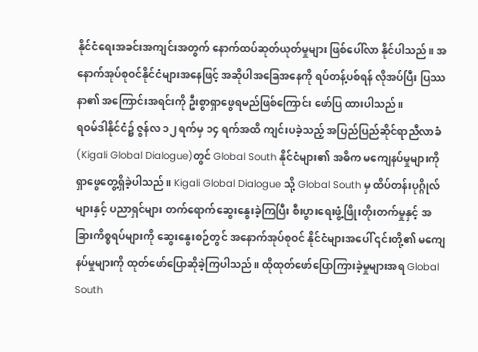နိုင်ငံရေးအခင်းအကျင်းအတွက် နောက်ထပ်ဆုတ်ယုတ်မှုများ ဖြစ်ပေါ်လာ နိုင်ပါသည်။ အနောက်အုပ်စုဝင်နိုင်ငံများအနေဖြင့် အဆိုပါအခြေအနေကို ရပ်တန့်ပစ်ရန် လိုအပ်ပြီး ပြဿနာ၏ အကြောင်းအရင်းကို ဦးစွာရှာဖွေရမည်ဖြစ်ကြောင်း ဖော်ပြ ထားပါသည်။
ရဝမ်ဒါနိုင်ငံ၌ ဇွန်လ ၁၂ ရက်မှ ၁၄ ရက်အထိ ကျင်းပခဲ့သည့် အပြည်ပြည်ဆိုင်ရာညီလာခံ(Kigali Global Dialogue)တွင် Global South နိုင်ငံများ၏ အဓိက မကျေနပ်မှုများကို ရှာဖွေတွေ့ရှိခဲ့ပါသည်။ Kigali Global Dialogue သို့ Global South မှ ထိပ်တန်းပုဂ္ဂိုလ်များနှင့် ပညာရှင်များ တက်ရောက်ဆွေးနွေးခဲ့ကြပြီး စီးပွားရေးဖွံ့ဖြိုးတိုးတက်မှုနှင့် အခြားကိစ္စရပ်များကို ဆွေးနွေးစဉ်တွင် အနောက်အုပ်စုဝင် နိုင်ငံများအပေါ် ၎င်းတို့၏ မကျေနပ်မှုများကို ထုတ်ဖော်ပြောဆိုခဲ့ကြပါသည်။ ထိုထုတ်ဖော်ပြောကြားခဲ့မှုများအရ Global South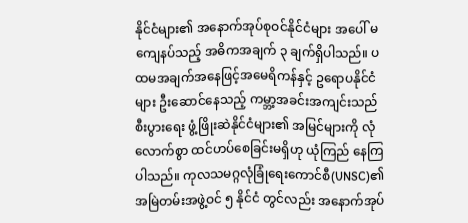နိုင်ငံများ၏ အနောက်အုပ်စုဝင်နိုင်ငံများ အပေါ် မကျေနပ်သည့် အဓိကအချက် ၃ ချက်ရှိပါသည်။ ပထမအချက်အနေဖြင့်အမေရိကန်နှင့် ဥရောပနိုင်ငံများ ဦးဆောင်နေသည့် ကမ္ဘာ့အခင်းအကျင်းသည် စီးပွားရေး ဖွံ့ဖြိုးဆဲနိုင်ငံများ၏ အမြင်များကို လုံလောက်စွာ ထင်ဟပ်စေခြင်းမရှိဟု ယုံကြည် နေကြပါသည်။ ကုလသမဂ္ဂလုံခြုံရေးကောင်စီ(UNSC)၏ အမြဲတမ်းအဖွဲ့ဝင် ၅ နိုင်ငံ တွင်လည်း အနောက်အုပ်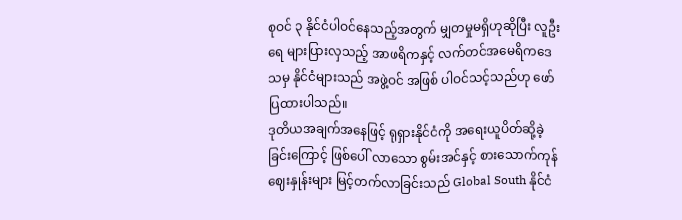စုဝင် ၃ နိုင်ငံပါဝင်နေသည့်အတွက် မျှတမှုမရှိဟုဆိုပြီး လူဦးရေ များပြားလှသည့် အာဖရိကနှင့် လက်တင်အမေရိကဒေသမှ နိုင်ငံများသည် အဖွဲ့ဝင် အဖြစ် ပါဝင်သင့်သည်ဟု ဖော်ပြထားပါသည်။
ဒုတိယအချက်အနေဖြင့် ရုရှားနိုင်ငံကို အရေးယူပိတ်ဆို့ခဲ့ခြင်းကြောင့် ဖြစ်ပေါ် လာသော စွမ်းအင်နှင့် စားသောက်ကုန်ဈေးနှုန်းများ မြင့်တက်လာခြင်းသည် Global South နိုင်ငံ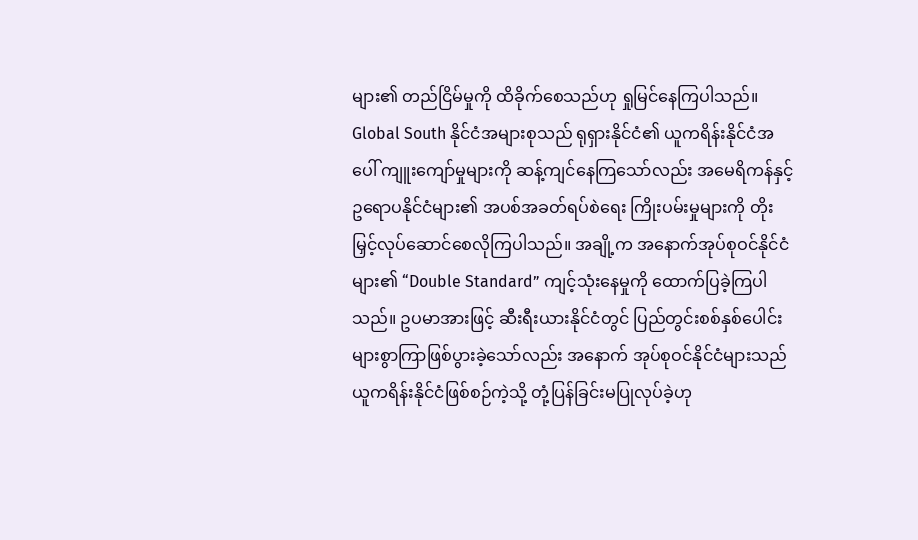များ၏ တည်ငြိမ်မှုကို ထိခိုက်စေသည်ဟု ရှုမြင်နေကြပါသည်။ Global South နိုင်ငံအများစုသည် ရုရှားနိုင်ငံ၏ ယူကရိန်းနိုင်ငံအပေါ် ကျူးကျော်မှုများကို ဆန့်ကျင်နေကြသော်လည်း အမေရိကန်နှင့် ဥရောပနိုင်ငံများ၏ အပစ်အခတ်ရပ်စဲရေး ကြိုးပမ်းမှုများကို တိုးမြှင့်လုပ်ဆောင်စေလိုကြပါသည်။ အချို့က အနောက်အုပ်စုဝင်နိုင်ငံ များ၏ “Double Standard” ကျင့်သုံးနေမှုကို ထောက်ပြခဲ့ကြပါသည်။ ဥပမာအားဖြင့် ဆီးရီးယားနိုင်ငံတွင် ပြည်တွင်းစစ်နှစ်ပေါင်းများစွာကြာဖြစ်ပွားခဲ့သော်လည်း အနောက် အုပ်စုဝင်နိုင်ငံများသည် ယူကရိန်းနိုင်ငံဖြစ်စဉ်ကဲ့သို့ တုံ့ပြန်ခြင်းမပြုလုပ်ခဲ့ဟု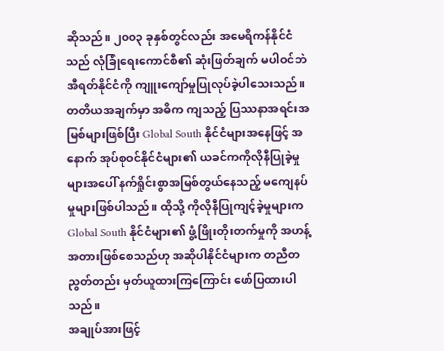ဆိုသည်။ ၂၀၀၃ ခုနှစ်တွင်လည်း အမေရိကန်နိုင်ငံသည် လုံခြုံရေးကောင်စီ၏ ဆုံးဖြတ်ချက် မပါဝင်ဘဲ အီရတ်နိုင်ငံကို ကျူးကျော်မှုပြုလုပ်ခဲ့ပါသေးသည်။ တတိယအချက်မှာ အဓိက ကျသည့် ပြဿနာအရင်းအမြစ်များဖြစ်ပြီး Global South နိုင်ငံများအနေဖြင့် အနောက် အုပ်စုဝင်နိုင်ငံများ၏ ယခင်ကကိုလိုနီပြုခဲ့မှုများအပေါ် နက်ရှိုင်းစွာအမြစ်တွယ်နေသည့် မကျေနပ်မှုများဖြစ်ပါသည်။ ထိုသို့ ကိုလိုနီပြုကျင့်ခဲ့မှုများက Global South နိုင်ငံများ၏ ဖွံ့ဖြိုးတိုးတက်မှုကို အဟန့်အတားဖြစ်စေသည်ဟု အဆိုပါနိုင်ငံများက တညီတညွတ်တည်း မှတ်ယူထားကြကြောင်း ဖော်ပြထားပါသည်။
အချုပ်အားဖြင့်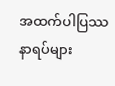အထက်ပါပြဿနာရပ်များ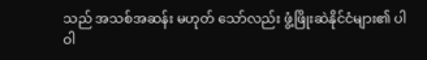သည် အသစ်အဆန်း မဟုတ် သော်လည်း ဖွံ့ဖြိုးဆဲနိုင်ငံများ၏ ပါဝါ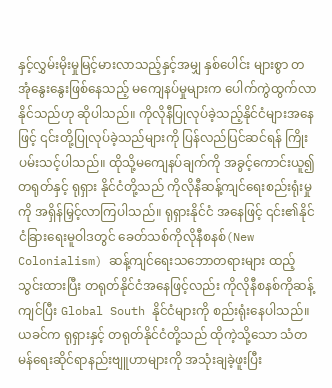နှင့်လွှမ်းမိုးမှုမြင့်မားလာသည့်နှင့်အမျှ နှစ်ပေါင်း များစွာ တအုံနွေးနွေးဖြစ်နေသည့် မကျေနပ်မှုများက ပေါက်ကွဲထွက်လာနိုင်သည်ဟု ဆိုပါသည်။ ကိုလိုနီပြုလုပ်ခဲ့သည့်နိုင်ငံများအနေဖြင့် ၎င်းတို့ပြုလုပ်ခဲ့သည်များကို ပြန်လည်ပြင်ဆင်ရန် ကြိုးပမ်းသင့်ပါသည်။ ထိုသို့မကျေနပ်ချက်ကို အခွင့်ကောင်းယူ၍ တရုတ်နှင့် ရုရှား နိုင်ငံတို့သည် ကိုလိုနီဆန့်ကျင်ရေးစည်းရုံးမှုကို အရှိန်မြှင့်လာကြပါသည်။ ရုရှားနိုင်ငံ အနေဖြင့် ၎င်း၏နိုင်ငံခြားရေးမူဝါဒတွင် ခေတ်သစ်ကိုလိုနီစနစ်(New Colonialism) ဆန့်ကျင်ရေးသဘောတရားများ ထည့်သွင်းထားပြီး တရုတ်နိုင်ငံအနေဖြင့်လည်း ကိုလိုနီစနစ်ကိုဆန့်ကျင်ပြီး Global South နိုင်ငံများကို စည်းရုံးနေပါသည်။ ယခင်က ရုရှားနှင့် တရုတ်နိုင်ငံတို့သည် ထိုကဲ့သို့သော သံတမန်ရေးဆိုင်ရာနည်းဗျူဟာများကို အသုံးချခဲ့ဖူးပြီး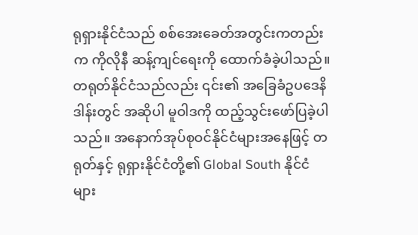ရုရှားနိုင်ငံသည် စစ်အေးခေတ်အတွင်းကတည်းက ကိုလိုနီ ဆန့်ကျင်ရေးကို ထောက်ခံခဲ့ပါသည်။ တရုတ်နိုင်ငံသည်လည်း ၎င်း၏ အခြေခံဥပဒေနိဒါန်းတွင် အဆိုပါ မူဝါဒကို ထည့်သွင်းဖော်ပြခဲ့ပါသည်။ အနောက်အုပ်စုဝင်နိုင်ငံများအနေဖြင့် တရုတ်နှင့် ရုရှားနိုင်ငံတို့၏ Global South နိုင်ငံများ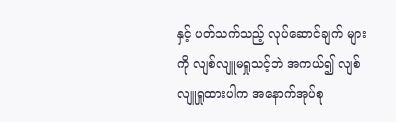နှင့် ပတ်သက်သည့် လုပ်ဆောင်ချက် များကို လျစ်လျူမရှုသင့်ဘဲ အကယ်၍ လျစ်လျူရှုထားပါက အနောက်အုပ်စု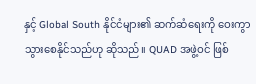နှင့် Global South နိုင်ငံများ၏ ဆက်ဆံရေးကို ဝေးကွာသွားစေနိုင်သည်ဟု ဆိုသည်။ QUAD အဖွဲ့ဝင် ဖြစ်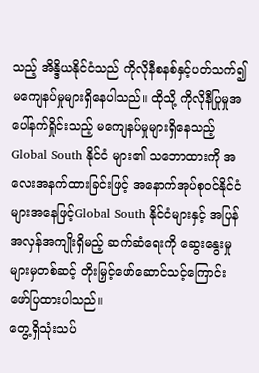သည့် အိန္ဒိယနိုင်ငံသည် ကိုလိုနီစနစ်နှင့်ပတ်သက်၍ မကျေနပ်မှုများရှိနေပါသည်။ ထိုသို့ ကိုလိုနီပြုမှုအပေါ်နက်ရှိုင်းသည့် မကျေနပ်မှုများရှိနေသည့် Global South နိုင်ငံ များ၏ သဘောထားကို အလေးအနက်ထားခြင်းဖြင့် အနောက်အုပ်စုဝင်နိုင်ငံများအနေဖြင့်Global South နိုင်ငံများနှင့် အပြန်အလှန်အကျိုးရှိမည့် ဆက်ဆံရေးကို ဆွေးနွေးမှု များမှတစ်ဆင့် တိုးမြှင့်ဖော်ဆောင်သင့်ကြောင်း ဖော်ပြထားပါသည်။
တွေ့ရှိသုံးသပ်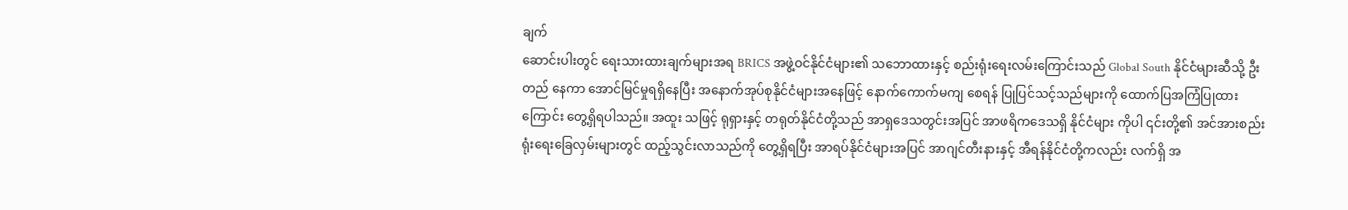ချက်
ဆောင်းပါးတွင် ရေးသားထားချက်များအရ BRICS အဖွဲ့ဝင်နိုင်ငံများ၏ သဘောထားနှင့် စည်းရုံးရေးလမ်းကြောင်းသည် Global South နိုင်ငံများဆီသို့ ဦးတည် နေကာ အောင်မြင်မှုရရှိနေပြီး အနောက်အုပ်စုနိုင်ငံများအနေဖြင့် နောက်ကောက်မကျ စေရန် ပြုပြင်သင့်သည်များကို ထောက်ပြအကြံပြုထားကြောင်း တွေ့ရှိရပါသည်။ အထူး သဖြင့် ရုရှားနှင့် တရုတ်နိုင်ငံတို့သည် အာရှဒေသတွင်းအပြင် အာဖရိကဒေသရှိ နိုင်ငံများ ကိုပါ ၎င်းတို့၏ အင်အားစည်းရုံးရေးခြေလှမ်းများတွင် ထည့်သွင်းလာသည်ကို တွေ့ရှိရပြီး အာရပ်နိုင်ငံများအပြင် အာဂျင်တီးနားနှင့် အီရန်နိုင်ငံတို့ကလည်း လက်ရှိ အ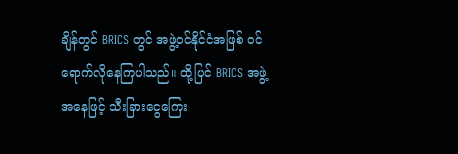ချိန်တွင် BRICS တွင် အဖွဲ့ဝင်နိုင်ငံအဖြစ် ဝင်ရောက်လိုနေကြပါသည်။ ထို့ပြင် BRICS အဖွဲ့အနေဖြင့် သီးခြားငွေကြေး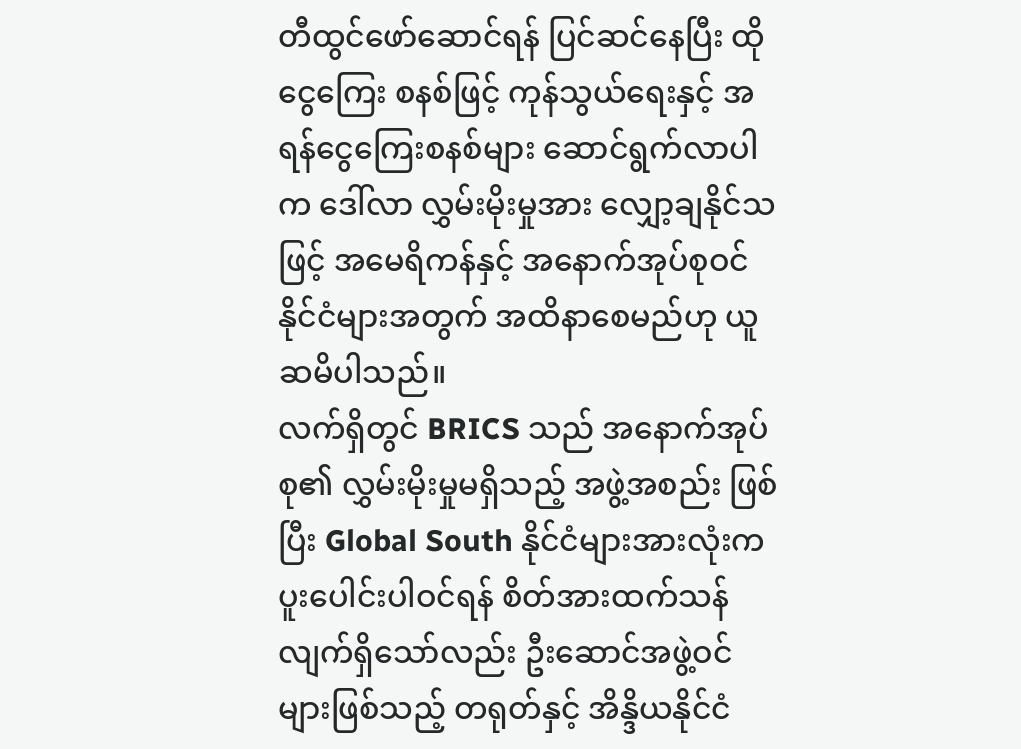တီထွင်ဖော်ဆောင်ရန် ပြင်ဆင်နေပြီး ထိုငွေကြေး စနစ်ဖြင့် ကုန်သွယ်ရေးနှင့် အရန်ငွေကြေးစနစ်များ ဆောင်ရွက်လာပါက ဒေါ်လာ လွှမ်းမိုးမှုအား လျှော့ချနိုင်သဖြင့် အမေရိကန်နှင့် အနောက်အုပ်စုဝင်နိုင်ငံများအတွက် အထိနာစေမည်ဟု ယူဆမိပါသည်။
လက်ရှိတွင် BRICS သည် အနောက်အုပ်စု၏ လွှမ်းမိုးမှုမရှိသည့် အဖွဲ့အစည်း ဖြစ်ပြီး Global South နိုင်ငံများအားလုံးက ပူးပေါင်းပါဝင်ရန် စိတ်အားထက်သန်လျက်ရှိသော်လည်း ဦးဆောင်အဖွဲ့ဝင်များဖြစ်သည့် တရုတ်နှင့် အိန္ဒိယနိုင်ငံ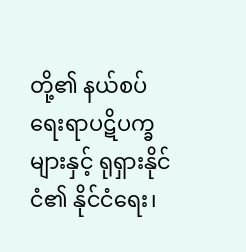တို့၏ နယ်စပ် ရေးရာပဋိပက္ခများနှင့် ရုရှားနိုင်ငံ၏ နိုင်ငံရေး၊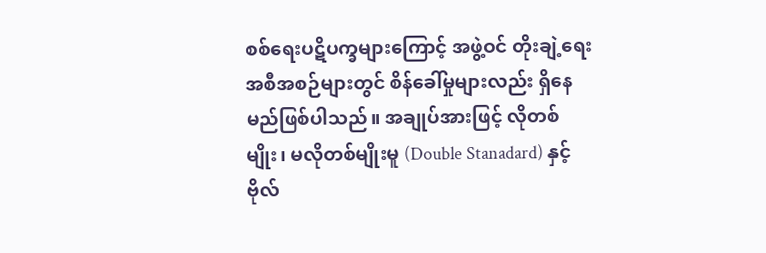စစ်ရေးပဋိပက္ခများကြောင့် အဖွဲ့ဝင် တိုးချဲ့ရေး အစီအစဉ်များတွင် စိန်ခေါ်မှုများလည်း ရှိနေမည်ဖြစ်ပါသည်။ အချုပ်အားဖြင့် လိုတစ်မျိုး၊ မလိုတစ်မျိုးမူ (Double Stanadard) နှင့် ဗိုလ်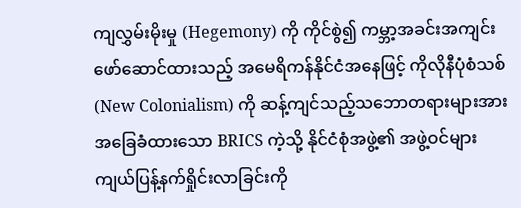ကျလွှမ်းမိုးမှု (Hegemony) ကို ကိုင်စွဲ၍ ကမ္ဘာ့အခင်းအကျင်း ဖော်ဆောင်ထားသည့် အမေရိကန်နိုင်ငံအနေဖြင့် ကိုလိုနီပုံစံသစ် (New Colonialism) ကို ဆန့်ကျင်သည့်သဘောတရားများအား အခြေခံထားသော BRICS ကဲ့သို့ နိုင်ငံစုံအဖွဲ့၏ အဖွဲ့ဝင်များ ကျယ်ပြန့်နက်ရှိုင်းလာခြင်းကို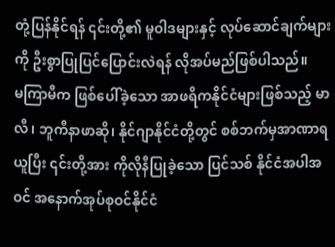တုံ့ပြန်နိုင်ရန် ၎င်းတို့၏ မူဝါဒများနှင့် လုပ်ဆောင်ချက်များကို ဦးစွာပြုပြင်ပြောင်းလဲရန် လိုအပ်မည်ဖြစ်ပါသည်။
မကြာမီက ဖြစ်ပေါ်ခဲ့သော အာဖရိကနိုင်ငံများဖြစ်သည့် မာလီ၊ ဘူကီနာဖာဆို၊ နိုင်ဂျာနိုင်ငံတို့တွင် စစ်ဘက်မှအာဏာရယူပြီး ၎င်းတို့အား ကိုလိုနီပြုခဲ့သော ပြင်သစ် နိုင်ငံအပါအဝင် အနောက်အုပ်စုဝင်နိုင်ငံ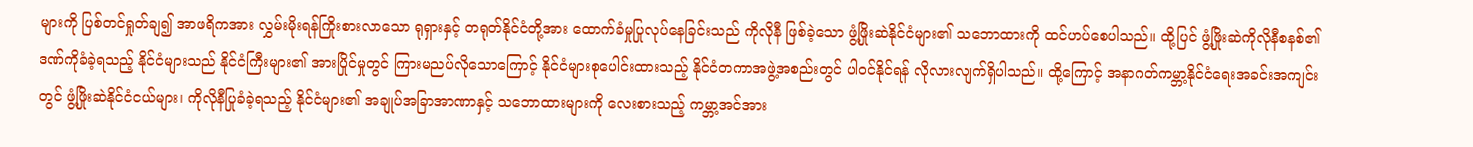များကို ပြစ်တင်ရှုတ်ချ၍ အာဖရိကအား လွှမ်းမိုးရန်ကြိုးစားလာသော ရုရှားနှင့် တရုတ်နိုင်ငံတို့အား ထောက်ခံမှုပြုလုပ်နေခြင်းသည် ကိုလိုနီ ဖြစ်ခဲ့သော ဖွံ့ဖြိုးဆဲနိုင်ငံများ၏ သဘောထားကို ထင်ဟပ်စေပါသည်။ ထို့ပြင် ဖွံ့ဖြိုးဆဲကိုလိုနီစနစ်၏ ဒဏ်ကိုခံခဲ့ရသည့် နိုင်ငံများသည် နိုင်ငံကြီးများ၏ အားပြိုင်မှုတွင် ကြားမညပ်လိုသောကြောင့် နိုင်ငံများစုပေါင်းထားသည့် နိုင်ငံတကာအဖွဲ့အစည်းတွင် ပါဝင်နိုင်ရန် လိုလားလျက်ရှိပါသည်။ ထို့ကြောင့် အနာဂတ်ကမ္ဘာ့နိုင်ငံရေးအခင်းအကျင်းတွင် ဖွံ့ဖြိုးဆဲနိုင်ငံငယ်များ၊ ကိုလိုနီပြုခံခဲ့ရသည့် နိုင်ငံများ၏ အချုပ်အခြာအာဏာနှင့် သဘောထားများကို လေးစားသည့် ကမ္ဘာ့အင်အား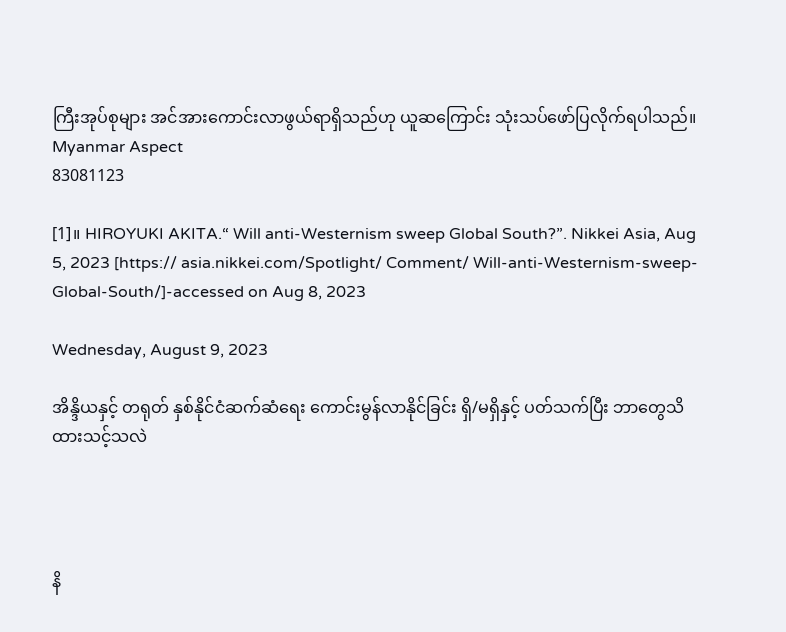ကြီးအုပ်စုများ အင်အားကောင်းလာဖွယ်ရာရှိသည်ဟု ယူဆကြောင်း သုံးသပ်ဖော်ပြလိုက်ရပါသည်။
Myanmar Aspect
83081123

[1]။ HIROYUKI AKITA.“ Will anti-Westernism sweep Global South?”. Nikkei Asia, Aug 5, 2023 [https:// asia.nikkei.com/Spotlight/ Comment/ Will-anti-Westernism-sweep-Global-South/]-accessed on Aug 8, 2023

Wednesday, August 9, 2023

အိန္ဒိယနှင့် တရုတ် နှစ်နိုင်ငံဆက်ဆံရေး ကောင်းမွန်လာနိုင်ခြင်း ရှိ/မရှိနှင့် ပတ်သက်ပြီး ဘာတွေသိထားသင့်သလဲ




နိ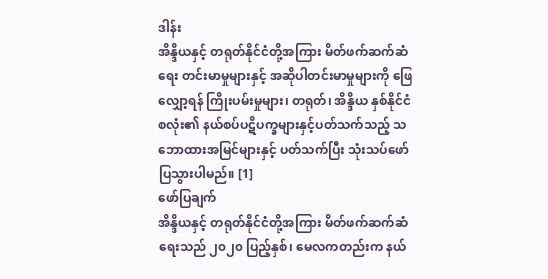ဒါန်း
အိန္ဒိယနှင့် တရုတ်နိုင်ငံတို့အကြား မိတ်ဖက်ဆက်ဆံရေး တင်းမာမှုများနှင့် အဆိုပါတင်းမာမှုများကို ဖြေလျှော့ရန် ကြိုးပမ်းမှုများ၊ တရုတ်၊ အိန္ဒိယ နှစ်နိုင်ငံစလုံး၏ နယ်စပ်ပဋိပက္ခများနှင့်ပတ်သက်သည့် သဘောထားအမြင်များနှင့် ပတ်သက်ပြီး သုံးသပ်ဖော်ပြသွားပါမည်။ [1]
ဖော်ပြချက်
အိန္ဒိယနှင့် တရုတ်နိုင်ငံတို့အကြား မိတ်ဖက်ဆက်ဆံရေးသည် ၂၀၂၀ ပြည့်နှစ်၊ မေလကတည်းက နယ်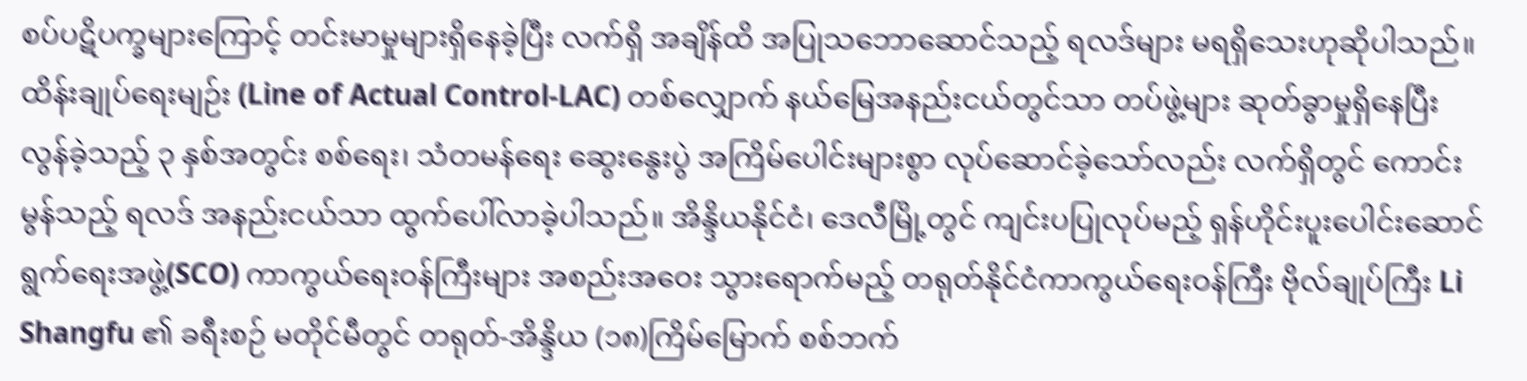စပ်ပဋိပက္ခများကြောင့် တင်းမာမှုများရှိနေခဲ့ပြီး လက်ရှိ အချိန်ထိ အပြုသဘောဆောင်သည့် ရလဒ်များ မရရှိသေးဟုဆိုပါသည်။ ထိန်းချုပ်ရေးမျဉ်း (Line of Actual Control-LAC) တစ်လျှောက် နယ်မြေအနည်းငယ်တွင်သာ တပ်ဖွဲ့များ ဆုတ်ခွာမှုရှိနေပြီး လွန်ခဲ့သည့် ၃ နှစ်အတွင်း စစ်ရေး၊ သံတမန်ရေး ဆွေးနွေးပွဲ အကြိမ်ပေါင်းများစွာ လုပ်ဆောင်ခဲ့သော်လည်း လက်ရှိတွင် ကောင်းမွန်သည့် ရလဒ် အနည်းငယ်သာ ထွက်ပေါ်လာခဲ့ပါသည်။ အိန္ဒိယနိုင်ငံ၊ ဒေလီမြို့တွင် ကျင်းပပြုလုပ်မည့် ရှန်ဟိုင်းပူးပေါင်းဆောင်ရွက်ရေးအဖွဲ့(SCO) ကာကွယ်ရေးဝန်ကြီးများ အစည်းအဝေး သွားရောက်မည့် တရုတ်နိုင်ငံကာကွယ်ရေးဝန်ကြီး ဗိုလ်ချုပ်ကြီး Li Shangfu ၏ ခရီးစဉ် မတိုင်မီတွင် တရုတ်-အိန္ဒိယ (၁၈)ကြိမ်မြောက် စစ်ဘက်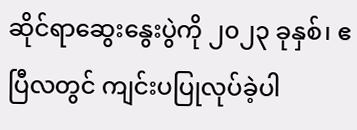ဆိုင်ရာဆွေးနွေးပွဲကို ၂၀၂၃ ခုနှစ်၊ ဧပြီလတွင် ကျင်းပပြုလုပ်ခဲ့ပါ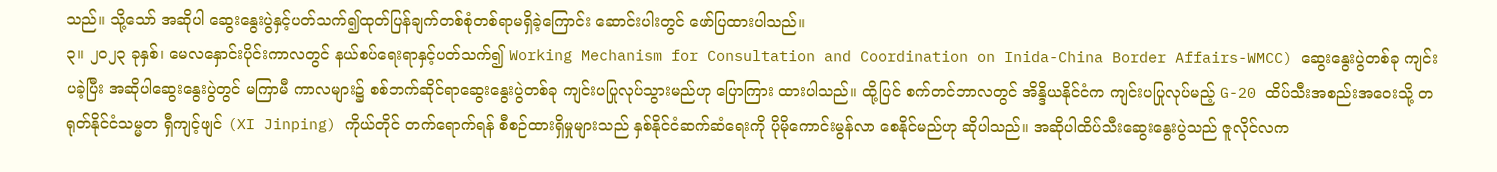သည်။ သို့သော် အဆိုပါ ဆွေးနွေးပွဲနှင့်ပတ်သက်၍ထုတ်ပြန်ချက်တစ်စုံတစ်ရာမရှိခဲ့ကြောင်း ဆောင်းပါးတွင် ဖော်ပြထားပါသည်။
၃။ ၂၀၂၃ ခုနှစ်၊ မေလနှောင်းပိုင်းကာလတွင် နယ်စပ်ရေးရာနှင့်ပတ်သက်၍ Working Mechanism for Consultation and Coordination on Inida-China Border Affairs-WMCC) ဆွေးနွေးပွဲတစ်ခု ကျင်းပခဲ့ပြီး အဆိုပါဆွေးနွေးပွဲတွင် မကြာမီ ကာလများ၌ စစ်ဘက်ဆိုင်ရာဆွေးနွေးပွဲတစ်ခု ကျင်းပပြုလုပ်သွားမည်ဟု ပြောကြား ထားပါသည်။ ထို့ပြင် စက်တင်ဘာလတွင် အိန္ဒိယနိုင်ငံက ကျင်းပပြုလုပ်မည့် G-20 ထိပ်သီးအစည်းအဝေးသို့ တရုတ်နိုင်ငံသမ္မတ ရှီကျင့်ဖျင် (XI Jinping) ကိုယ်တိုင် တက်ရောက်ရန် စီစဉ်ထားရှိမှုများသည် နှစ်နိုင်ငံဆက်ဆံရေးကို ပိုမိုကောင်းမွန်လာ စေနိုင်မည်ဟု ဆိုပါသည်။ အဆိုပါထိပ်သီးဆွေးနွေးပွဲသည် ဇူလိုင်လက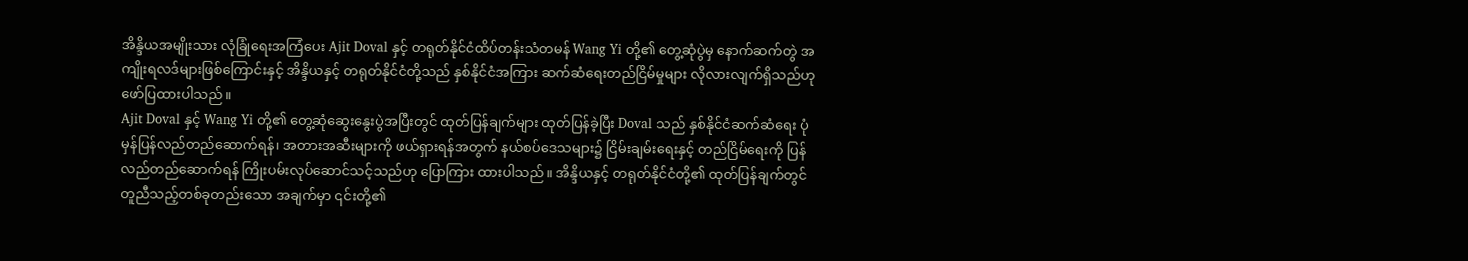အိန္ဒိယအမျိုးသား လုံခြုံရေးအကြံပေး Ajit Doval နှင့် တရုတ်နိုင်ငံထိပ်တန်းသံတမန် Wang Yi တို့၏ တွေ့ဆုံပွဲမှ နောက်ဆက်တွဲ အကျိုးရလဒ်များဖြစ်ကြောင်းနှင့် အိန္ဒိယနှင့် တရုတ်နိုင်ငံတို့သည် နှစ်နိုင်ငံအကြား ဆက်ဆံရေးတည်ငြိမ်မှုများ လိုလားလျက်ရှိသည်ဟု ဖော်ပြထားပါသည်။
Ajit Doval နှင့် Wang Yi တို့၏ တွေ့ဆုံဆွေးနွေးပွဲအပြီးတွင် ထုတ်ပြန်ချက်များ ထုတ်ပြန်ခဲ့ပြီး Doval သည် နှစ်နိုင်ငံဆက်ဆံရေး ပုံမှန်ပြန်လည်တည်ဆောက်ရန်၊ အတားအဆီးများကို ဖယ်ရှားရန်အတွက် နယ်စပ်ဒေသများ၌ ငြိမ်းချမ်းရေးနှင့် တည်ငြိမ်ရေးကို ပြန်လည်တည်ဆောက်ရန် ကြိုးပမ်းလုပ်ဆောင်သင့်သည်ဟု ပြောကြား ထားပါသည်။ အိန္ဒိယနှင့် တရုတ်နိုင်ငံတို့၏ ထုတ်ပြန်ချက်တွင် တူညီသည့်တစ်ခုတည်းသော အချက်မှာ ၎င်းတို့၏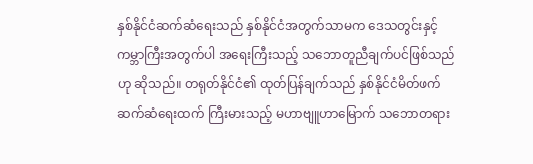နှစ်နိုင်ငံဆက်ဆံရေးသည် နှစ်နိုင်ငံအတွက်သာမက ဒေသတွင်းနှင့် ကမ္ဘာကြီးအတွက်ပါ အရေးကြီးသည့် သဘောတူညီချက်ပင်ဖြစ်သည်ဟု ဆိုသည်။ တရုတ်နိုင်ငံ၏ ထုတ်ပြန်ချက်သည် နှစ်နိုင်ငံမိတ်ဖက်ဆက်ဆံရေးထက် ကြီးမားသည့် မဟာဗျူဟာမြောက် သဘောတရား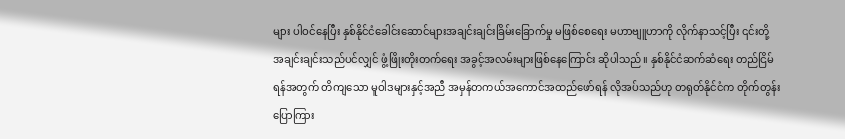များ ပါဝင်နေပြီး နှစ်နိုင်ငံခေါင်းဆောင်များအချင်းချင်းခြိမ်းခြောက်မှု မဖြစ်စေရေး မဟာဗျူဟာကို လိုက်နာသင့်ပြီး ၎င်းတို့အချင်းချင်းသည်ပင်လျှင် ဖွံ့ဖြိုးတိုးတက်ရေး အခွင့်အလမ်းများဖြစ်နေကြောင်း ဆိုပါသည်။ နှစ်နိုင်ငံဆက်ဆံရေး တည်ငြိမ်ရန်အတွက် တိကျသော မူဝါဒများနှင့်အညီ အမှန်တကယ်အကောင်အထည်ဖော်ရန် လိုအပ်သည်ဟု တရုတ်နိုင်ငံက တိုက်တွန်းပြောကြား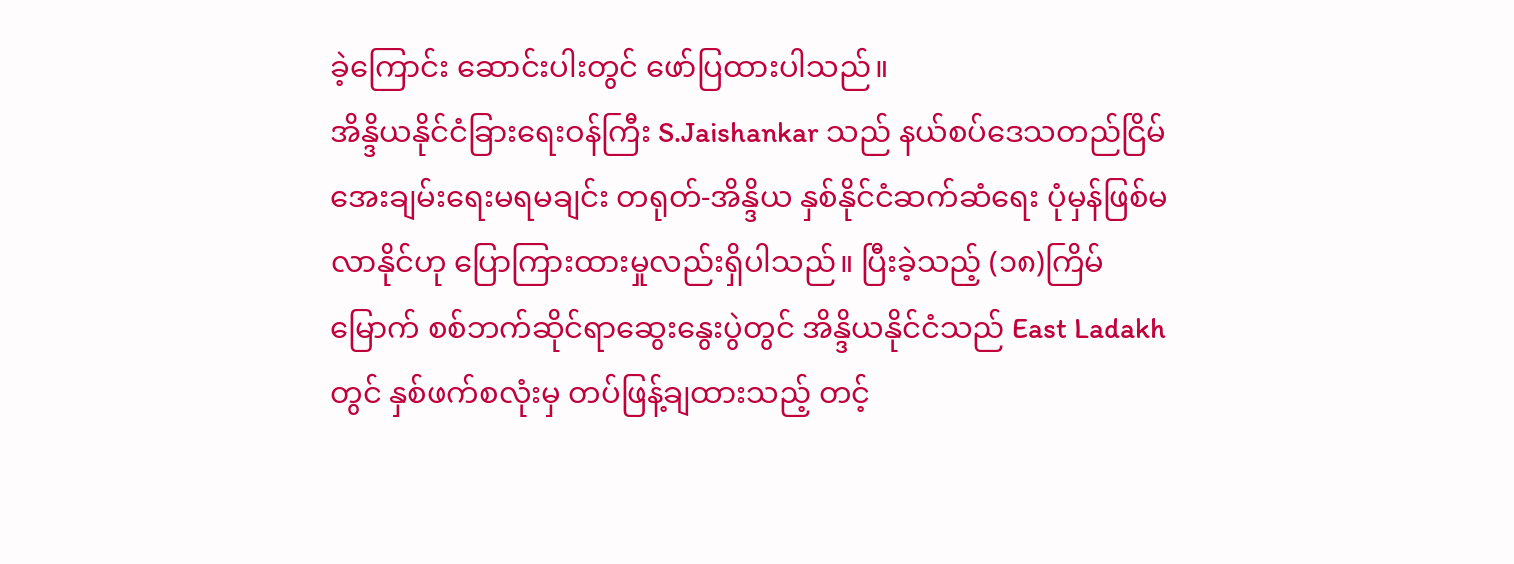ခဲ့ကြောင်း ဆောင်းပါးတွင် ဖော်ပြထားပါသည်။
အိန္ဒိယနိုင်ငံခြားရေးဝန်ကြီး S.Jaishankar သည် နယ်စပ်ဒေသတည်ငြိမ် အေးချမ်းရေးမရမချင်း တရုတ်-အိန္ဒိယ နှစ်နိုင်ငံဆက်ဆံရေး ပုံမှန်ဖြစ်မလာနိုင်ဟု ပြောကြားထားမှုလည်းရှိပါသည်။ ပြီးခဲ့သည့် (၁၈)ကြိမ်မြောက် စစ်ဘက်ဆိုင်ရာဆွေးနွေးပွဲတွင် အိန္ဒိယနိုင်ငံသည် East Ladakh တွင် နှစ်ဖက်စလုံးမှ တပ်ဖြန့်ချထားသည့် တင့်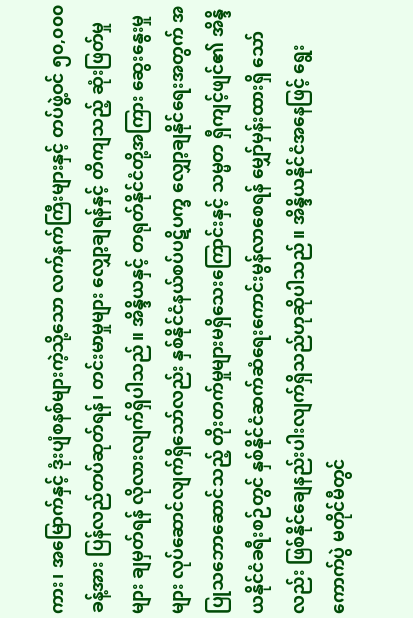ကား၊ အမြောက်နှင့် ဒုံးပျံစနစ်များကဲ့သို့သော လက်နက်ကြီးများနှင့် တပ်ဖွဲ့ဝင် ၅၀,၀၀၀ ခန့်အား ပြန်လည်တပ်ဆုတ်ရန်၊ တင်းမာမှုများ လျှော့ချရန်နှင့် တိကျသည့် ဆုံးဖြတ်မှုများ ချမှတ်ရန် လိုလားလျက်ရှိပါသည်။ အိန္ဒိယနှင့် တရုတ်နိုင်ငံတို့အကြား ဆွေးနွေးမှုများ လုပ်ဆောင်လျက်ရှိသော်လည်း နှစ်နိုင်ငံနယ်စပ်ပဋိပက္ခ လျှော့ချနိုင်ရေးအတွက် အပြုသဘောဆောင်သည့် တိုးတက်မှုများမရှိသေးကြောင်းနှင့် သမ္မတ ရှီကျင့်ဖျင်၏ အိန္ဒိယနိုင်ငံခရီးစဉ်တွင် နှစ်နိုင်ငံဆက်ဆံရေးကောင်းမွန်လာစေရန် မျှော်မှန်းထားရှိ သော်လည်း ဖြစ်နိုင်ချေနည်းပါးလျက်ရှိသည်ဟုဆိုပါသည်။ အိန္ဒိယနိုင်ငံအနေဖြင့် ရွေးကောက်ပွဲ မတိုင်မီတွင်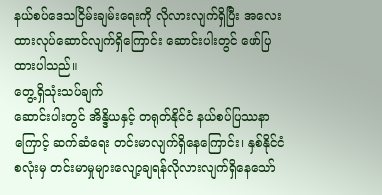နယ်စပ်ဒေသငြိမ်းချမ်းရေးကို လိုလားလျက်ရှိပြီး အလေးထားလုပ်ဆောင်လျက်ရှိကြောင်း ဆောင်းပါးတွင် ဖော်ပြထားပါသည်။
တွေ့ရှိသုံးသပ်ချက်
ဆောင်းပါးတွင် အိန္ဒိယနှင့် တရုတ်နိုင်ငံ နယ်စပ်ပြဿနာကြောင့် ဆက်ဆံရေး တင်းမာလျက်ရှိနေကြောင်း၊ နှစ်နိုင်ငံစလုံးမှ တင်းမာမှုများလျော့ချရန်လိုလားလျက်ရှိနေသော်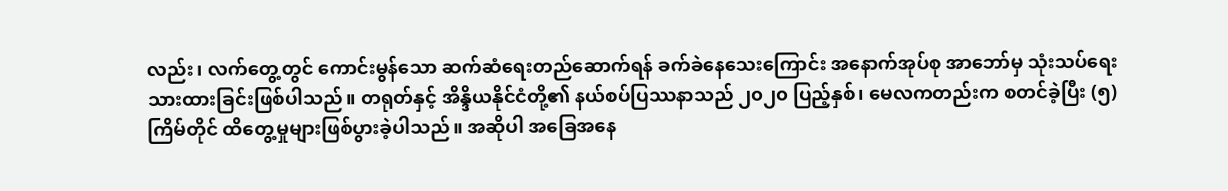လည်း၊ လက်တွေ့တွင် ကောင်းမွန်သော ဆက်ဆံရေးတည်ဆောက်ရန် ခက်ခဲနေသေးကြောင်း အနောက်အုပ်စု အာဘော်မှ သုံးသပ်ရေးသားထားခြင်းဖြစ်ပါသည်။ တရုတ်နှင့် အိန္ဒိယနိုင်ငံတို့၏ နယ်စပ်ပြဿနာသည် ၂၀၂၀ ပြည့်နှစ်၊ မေလကတည်းက စတင်ခဲ့ပြီး (၅)ကြိမ်တိုင် ထိတွေ့မှုများဖြစ်ပွားခဲ့ပါသည်။ အဆိုပါ အခြေအနေ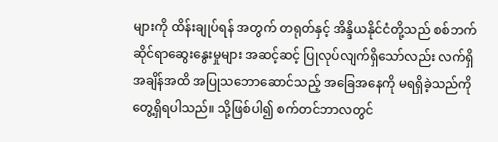များကို ထိန်းချုပ်ရန် အတွက် တရုတ်နှင့် အိန္ဒိယနိုင်ငံတို့သည် စစ်ဘက်ဆိုင်ရာဆွေးနွေးမှုများ အဆင့်ဆင့် ပြုလုပ်လျက်ရှိသော်လည်း လက်ရှိအချိန်အထိ အပြုသဘောဆောင်သည့် အခြေအနေကို မရရှိခဲ့သည်ကို တွေ့ရှိရပါသည်။ သို့ဖြစ်ပါ၍ စက်တင်ဘာလတွင်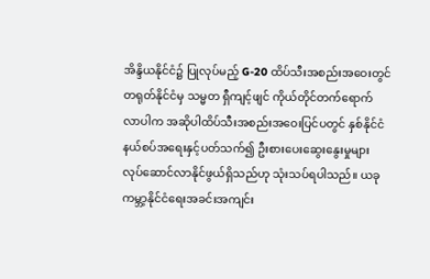အိန္ဒိယနိုင်ငံ၌ ပြုလုပ်မည့် G-20 ထိပ်သီးအစည်းအဝေးတွင် တရုတ်နိုင်ငံမှ သမ္မတ ရှီကျင့်ဖျင် ကိုယ်တိုင်တက်ရောက် လာပါက အဆိုပါထိပ်သီးအစည်းအဝေးပြင်ပတွင် နှစ်နိုင်ငံနယ်စပ်အရေးနှင့်ပတ်သက်၍ ဦးစားပေးဆွေးနွေးမှုများ လုပ်ဆောင်လာနိုင်ဖွယ်ရှိသည်ဟု သုံးသပ်ရပါသည်။ ယခုကမ္ဘာ့နိုင်ငံရေးအခင်းအကျင်း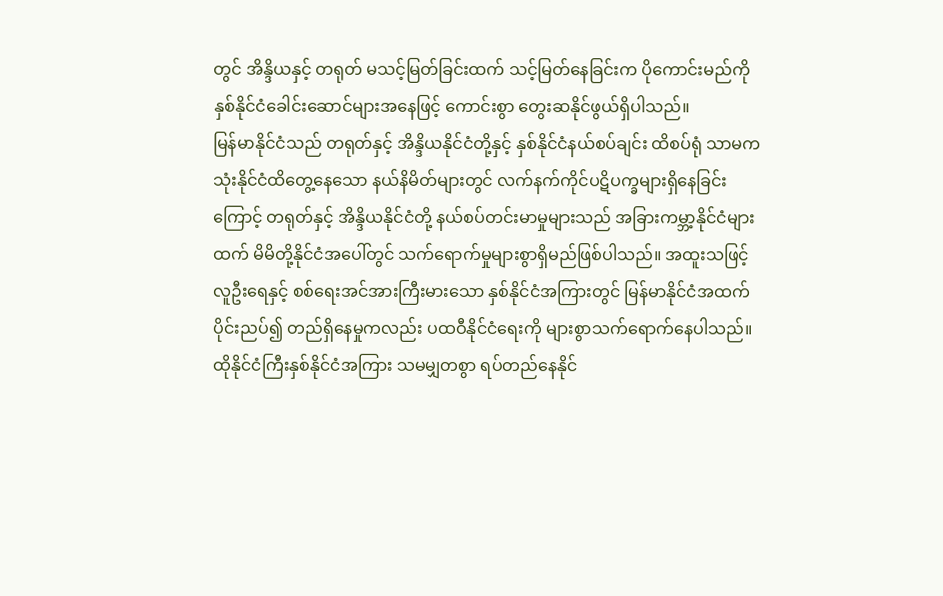တွင် အိန္ဒိယနှင့် တရုတ် မသင့်မြတ်ခြင်းထက် သင့်မြတ်နေခြင်းက ပိုကောင်းမည်ကို နှစ်နိုင်ငံခေါင်းဆောင်များအနေဖြင့် ကောင်းစွာ တွေးဆနိုင်ဖွယ်ရှိပါသည်။
မြန်မာနိုင်ငံသည် တရုတ်နှင့် အိန္ဒိယနိုင်ငံတို့နှင့် နှစ်နိုင်ငံနယ်စပ်ချင်း ထိစပ်ရုံ သာမက သုံးနိုင်ငံထိတွေ့နေသော နယ်နိမိတ်များတွင် လက်နက်ကိုင်ပဋိပက္ခများရှိနေခြင်းကြောင့် တရုတ်နှင့် အိန္ဒိယနိုင်ငံတို့ နယ်စပ်တင်းမာမှုများသည် အခြားကမ္ဘာ့နိုင်ငံများထက် မိမိတို့နိုင်ငံအပေါ်တွင် သက်ရောက်မှုများစွာရှိမည်ဖြစ်ပါသည်။ အထူးသဖြင့် လူဦးရေနှင့် စစ်ရေးအင်အားကြီးမားသော နှစ်နိုင်ငံအကြားတွင် မြန်မာနိုင်ငံအထက်ပိုင်းညပ်၍ တည်ရှိနေမှုကလည်း ပထဝီနိုင်ငံရေးကို များစွာသက်ရောက်နေပါသည်။ ထိုနိုင်ငံကြီးနှစ်နိုင်ငံအကြား သမမျှတစွာ ရပ်တည်နေနိုင်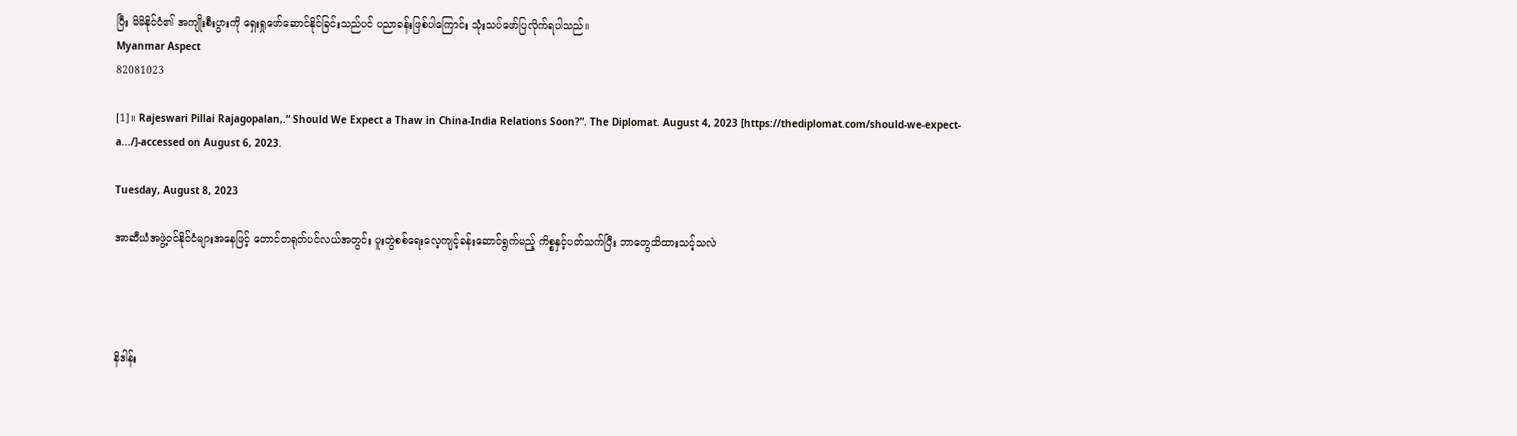ပြီး မိမိနိုင်ငံ၏ အကျိုးစီးပွားကို ရှေးရှုဖော်ဆောင်နိုင်ခြင်းသည်ပင် ပညာခန်းဖြစ်ပါကြောင်း သုံးသပ်ဖော်ပြလိုက်ရပါသည်။
Myanmar Aspect
82081023

[1]။ Rajeswari Pillai Rajagopalan,.“ Should We Expect a Thaw in China-India Relations Soon?”. The Diplomat. August 4, 2023 [https://thediplomat.com/should-we-expect-a.../]-accessed on August 6, 2023.

Tuesday, August 8, 2023

အာဆီယံအဖွဲ့ဝင်နိုင်ငံများအနေဖြင့် တောင်တရုတ်ပင်လယ်အတွင်း ပူးတွဲစစ်ရေးလေ့ကျင့်ခန်းဆောင်ရွက်မည့် ကိစ္စနှင့်ပတ်သက်ပြီး ဘာတွေသိထားသင့်သလဲ




နိဒါန်း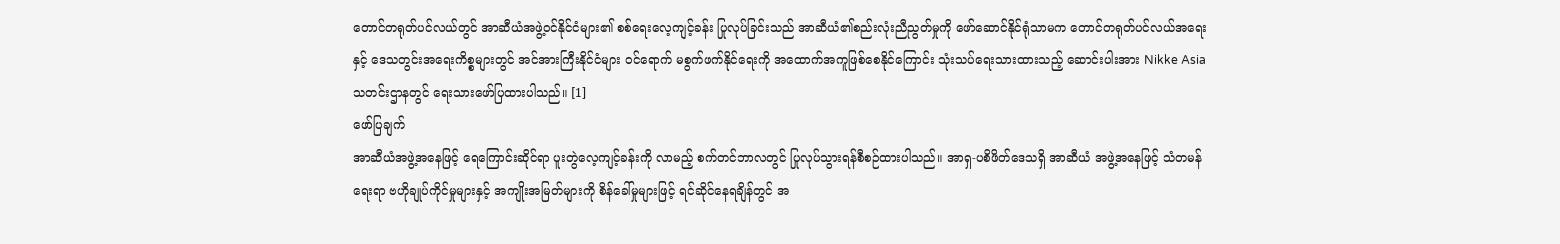တောင်တရုတ်ပင်လယ်တွင် အာဆီယံအဖွဲ့ဝင်နိုင်ငံများ၏ စစ်ရေးလေ့ကျင့်ခန်း ပြုလုပ်ခြင်းသည် အာဆီယံ၏စည်းလုံးညီညွတ်မှုကို ဖော်ဆောင်နိုင်ရုံသာမက တောင်တရုတ်ပင်လယ်အရေးနှင့် ဒေသတွင်းအရေးကိစ္စများတွင် အင်အားကြီးနိုင်ငံများ ဝင်ရောက် မစွက်ဖက်နိုင်ရေးကို အထောက်အကူဖြစ်စေနိုင်ကြောင်း သုံးသပ်ရေးသားထားသည့် ဆောင်းပါးအား Nikke Asia သတင်းဌာနတွင် ရေးသားဖော်ပြထားပါသည်။ [1]
ဖော်ပြချက်
အာဆီယံအဖွဲ့အနေဖြင့် ရေကြောင်းဆိုင်ရာ ပူးတွဲလေ့ကျင့်ခန်းကို လာမည့် စက်တင်ဘာလတွင် ပြုလုပ်သွားရန်စီစဉ်ထားပါသည်။ အာရှ-ပစိဖိတ်ဒေသရှိ အာဆီယံ အဖွဲ့အနေဖြင့် သံတမန်ရေးရာ ဗဟိုချုပ်ကိုင်မှုများနှင့် အကျိုးအမြတ်များကို စိန်ခေါ်မှုများဖြင့် ရင်ဆိုင်နေရချိန်တွင် အ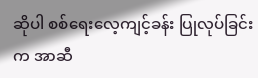ဆိုပါ စစ်ရေးလေ့ကျင့်ခန်း ပြုလုပ်ခြင်းက အာဆီ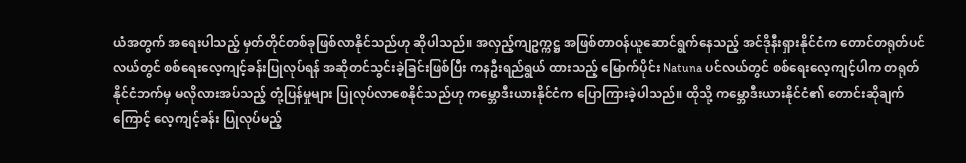ယံအတွက် အရေးပါသည့် မှတ်တိုင်တစ်ခုဖြစ်လာနိုင်သည်ဟု ဆိုပါသည်။ အလှည့်ကျဥက္ကဋ္ဌ အဖြစ်တာဝန်ယူဆောင်ရွက်နေသည့် အင်ဒိုနီးရှားနိုင်ငံက တောင်တရုတ်ပင်လယ်တွင် စစ်ရေးလေ့ကျင့်ခန်းပြုလုပ်ရန် အဆိုတင်သွင်းခဲ့ခြင်းဖြစ်ပြီး ကနဦးရည်ရွယ် ထားသည့် မြောက်ပိုင်း Natuna ပင်လယ်တွင် စစ်ရေးလေ့ကျင့်ပါက တရုတ်နိုင်ငံဘက်မှ မလိုလားအပ်သည့် တုံ့ပြန်မှုများ ပြုလုပ်လာစေနိုင်သည်ဟု ကမ္ဘောဒီးယားနိုင်ငံက ပြောကြားခဲ့ပါသည်။ ထိုသို့ ကမ္ဘောဒီးယားနိုင်ငံ၏ တောင်းဆိုချက်ကြောင့် လေ့ကျင့်ခန်း ပြုလုပ်မည့်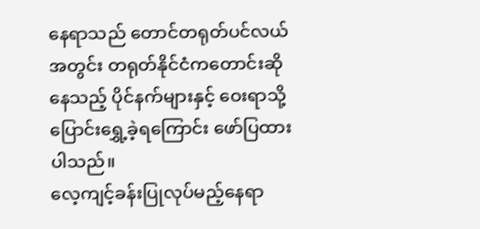နေရာသည် တောင်တရုတ်ပင်လယ်အတွင်း တရုတ်နိုင်ငံကတောင်းဆိုနေသည့် ပိုင်နက်များနှင့် ဝေးရာသို့ပြောင်းရွှေ့ခဲ့ရကြောင်း ဖော်ပြထားပါသည်။
လေ့ကျင့်ခန်းပြုလုပ်မည့်နေရာ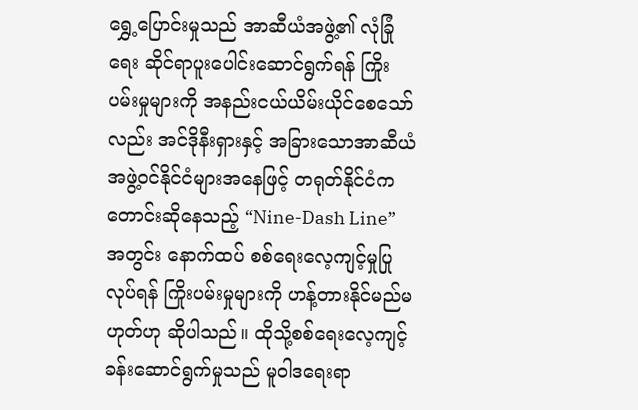ရွှေ့ပြောင်းမှုသည် အာဆီယံအဖွဲ့၏ လုံခြုံရေး ဆိုင်ရာပူးပေါင်းဆောင်ရွက်ရန် ကြိုးပမ်းမှုများကို အနည်းငယ်ယိမ်းယိုင်စေသော်လည်း အင်ဒိုနီးရှားနှင့် အခြားသောအာဆီယံအဖွဲ့ဝင်နိုင်ငံများအနေဖြင့် တရုတ်နိုင်ငံက တောင်းဆိုနေသည့် “Nine-Dash Line” အတွင်း နောက်ထပ် စစ်ရေးလေ့ကျင့်မှုပြုလုပ်ရန် ကြိုးပမ်းမှုများကို ဟန့်တားနိုင်မည်မဟုတ်ဟု ဆိုပါသည်။ ထိုသို့စစ်ရေးလေ့ကျင့်ခန်းဆောင်ရွက်မှုသည် မူဝါဒရေးရာ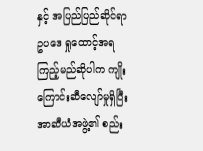နှင့် အပြည်ပြည်ဆိုင်ရာဥပဒေ ရှုထောင့်အရကြည့်မည်ဆိုပါက ကျိုးကြောင်းဆီလျော်မှုရှိပြီး အာဆီယံအဖွဲ့၏ စည်း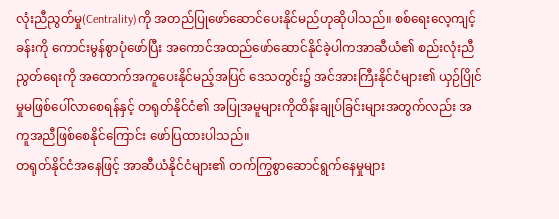လုံးညီညွတ်မှု(Centrality)ကို အတည်ပြုဖော်ဆောင်ပေးနိုင်မည်ဟုဆိုပါသည်။ စစ်ရေးလေ့ကျင့်ခန်းကို ကောင်းမွန်စွာပုံဖော်ပြီး အကောင်အထည်ဖော်ဆောင်နိုင်ခဲ့ပါကအာဆီယံ၏ စည်းလုံးညီညွတ်ရေးကို အထောက်အကူပေးနိုင်မည့်အပြင် ဒေသတွင်း၌ အင်အားကြီးနိုင်ငံများ၏ ယှဉ်ပြိုင်မှုမဖြစ်ပေါ်လာစေရန်နှင့် တရုတ်နိုင်ငံ၏ အပြုအမူများကိုထိန်းချုပ်ခြင်းများအတွက်လည်း အကူအညီဖြစ်စေနိုင်ကြောင်း ဖော်ပြထားပါသည်။
တရုတ်နိုင်ငံအနေဖြင့် အာဆီယံနိုင်ငံများ၏ တက်ကြွစွာဆောင်ရွက်နေမှုများ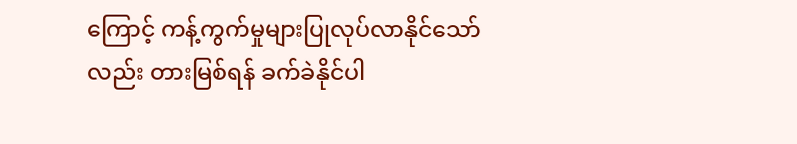ကြောင့် ကန့်ကွက်မှုများပြုလုပ်လာနိုင်သော်လည်း တားမြစ်ရန် ခက်ခဲနိုင်ပါ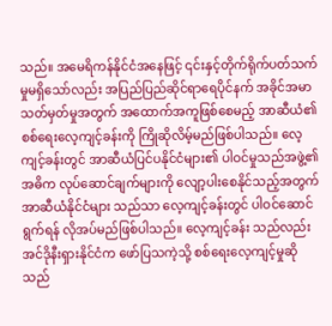သည်။ အမေရိကန်နိုင်ငံအနေဖြင့် ၎င်းနှင့်တိုက်ရိုက်ပတ်သက်မှုမရှိသော်လည်း အပြည်ပြည်ဆိုင်ရာရေပိုင်နက် အခိုင်အမာ သတ်မှတ်မှုအတွက် အထောက်အကူဖြစ်စေမည့် အာဆီယံ၏ စစ်ရေးလေ့ကျင့်ခန်းကို ကြိုဆိုလိမ့်မည်ဖြစ်ပါသည်။ လေ့ကျင့်ခန်းတွင် အာဆီယံပြင်ပနိုင်ငံများ၏ ပါဝင်မှုသည်အဖွဲ့၏အဓိက လုပ်ဆောင်ချက်များကို လျော့ပါးစေနိုင်သည့်အတွက် အာဆီယံနိုင်ငံများ သည်သာ လေ့ကျင့်ခန်းတွင် ပါဝင်ဆောင်ရွက်ရန် လိုအပ်မည်ဖြစ်ပါသည်။ လေ့ကျင့်ခန်း သည်လည်း အင်ဒိုနီးရှားနိုင်ငံက ဖော်ပြသကဲ့သို့ စစ်ရေးလေ့ကျင့်မှုဆိုသည်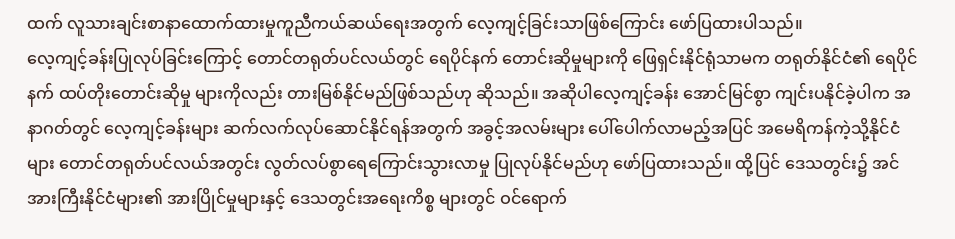ထက် လူသားချင်းစာနာထောက်ထားမှုကူညီကယ်ဆယ်ရေးအတွက် လေ့ကျင့်ခြင်းသာဖြစ်ကြောင်း ဖော်ပြထားပါသည်။
လေ့ကျင့်ခန်းပြုလုပ်ခြင်းကြောင့် တောင်တရုတ်ပင်လယ်တွင် ရေပိုင်နက် တောင်းဆိုမှုများကို ဖြေရှင်းနိုင်ရုံသာမက တရုတ်နိုင်ငံ၏ ရေပိုင်နက် ထပ်တိုးတောင်းဆိုမှု များကိုလည်း တားမြစ်နိုင်မည်ဖြစ်သည်ဟု ဆိုသည်။ အဆိုပါလေ့ကျင့်ခန်း အောင်မြင်စွာ ကျင်းပနိုင်ခဲ့ပါက အနာဂတ်တွင် လေ့ကျင့်ခန်းများ ဆက်လက်လုပ်ဆောင်နိုင်ရန်အတွက် အခွင့်အလမ်းများ ပေါ်ပေါက်လာမည့်အပြင် အမေရိကန်ကဲ့သို့နိုင်ငံများ တောင်တရုတ်ပင်လယ်အတွင်း လွတ်လပ်စွာရေကြောင်းသွားလာမှု ပြုလုပ်နိုင်မည်ဟု ဖော်ပြထားသည်။ ထို့ပြင် ဒေသတွင်း၌ အင်အားကြီးနိုင်ငံများ၏ အားပြိုင်မှုများနှင့် ဒေသတွင်းအရေးကိစ္စ များတွင် ဝင်ရောက်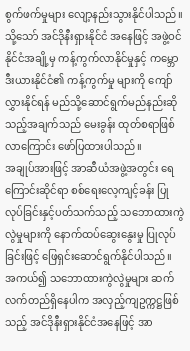စွက်ဖက်မှုများ လျော့နည်းသွားနိုင်ပါသည်။ သို့သော် အင်ဒိုနီးရှားနိုင်ငံ အနေဖြင့် အဖွဲ့ဝင်နိုင်ငံအချို့မှ ကန့်ကွက်လာနိုင်မှုနှင့် ကမ္ဘောဒီးယားနိုင်ငံ၏ ကန့်ကွက်မှု များကို ကျော်လွှားနိုင်ရန် မည်သို့ဆောင်ရွက်မည်နည်းဆိုသည့်အချက်သည် မေးခွန်း ထုတ်စရာဖြစ်လာကြောင်း ဖော်ပြထားပါသည်။
အချုပ်အားဖြင့် အာဆီယံအဖွဲ့အတွင်း ရေကြောင်းဆိုင်ရာ စစ်ရေးလေ့ကျင့်ခန်း ပြုလုပ်ခြင်းနှင့်ပတ်သက်သည့် သဘောထားကွဲလွဲမှုများကို နောက်ထပ်ဆွေးနွေးမှု ပြုလုပ်ခြင်းဖြင့် ဖြေရှင်းဆောင်ရွက်နိုင်ပါသည်။ အကယ်၍ သဘောထားကွဲလွဲမှုများ ဆက်လက်တည်ရှိနေပါက အလှည့်ကျဥက္ကဋ္ဌဖြစ်သည့် အင်ဒိုနီးရှားနိုင်ငံအနေဖြင့် အာ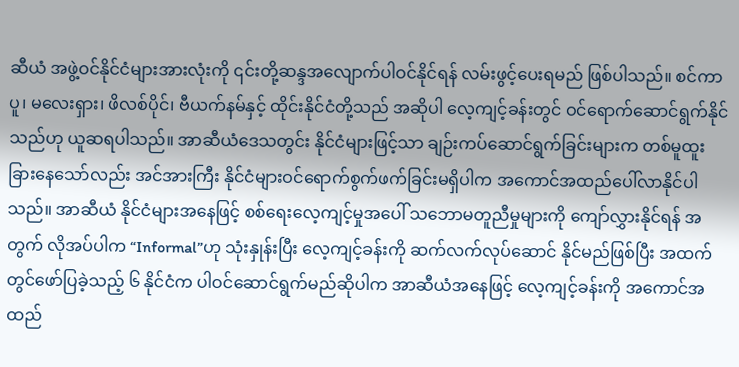ဆီယံ အဖွဲ့ဝင်နိုင်ငံများအားလုံးကို ၎င်းတို့ဆန္ဒအလျောက်ပါဝင်နိုင်ရန် လမ်းဖွင့်ပေးရမည် ဖြစ်ပါသည်။ စင်ကာပူ၊ မလေးရှား၊ ဖိလစ်ပိုင်၊ ဗီယက်နမ်နှင့် ထိုင်းနိုင်ငံတို့သည် အဆိုပါ လေ့ကျင့်ခန်းတွင် ဝင်ရောက်ဆောင်ရွက်နိုင်သည်ဟု ယူဆရပါသည်။ အာဆီယံဒေသတွင်း နိုင်ငံများဖြင့်သာ ချဉ်းကပ်ဆောင်ရွက်ခြင်းများက တစ်မူထူးခြားနေသော်လည်း အင်အားကြီး နိုင်ငံများဝင်ရောက်စွက်ဖက်ခြင်းမရှိပါက အကောင်အထည်ပေါ်လာနိုင်ပါသည်။ အာဆီယံ နိုင်ငံများအနေဖြင့် စစ်ရေးလေ့ကျင့်မှုအပေါ် သဘောမတူညီမှုများကို ကျော်လွှားနိုင်ရန် အတွက် လိုအပ်ပါက “Informal”ဟု သုံးနှုန်းပြီး လေ့ကျင့်ခန်းကို ဆက်လက်လုပ်ဆောင် နိုင်မည်ဖြစ်ပြီး အထက်တွင်ဖော်ပြခဲ့သည့် ၆ နိုင်ငံက ပါဝင်ဆောင်ရွက်မည်ဆိုပါက အာဆီယံအနေဖြင့် လေ့ကျင့်ခန်းကို အကောင်အထည်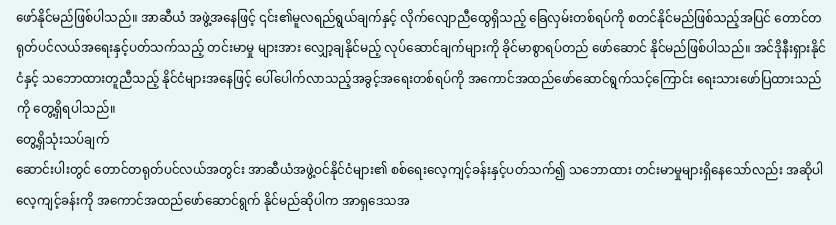ဖော်နိုင်မည်ဖြစ်ပါသည်။ အာဆီယံ အဖွဲ့အနေဖြင့် ၎င်း၏မူလရည်ရွယ်ချက်နှင့် လိုက်လျောညီထွေရှိသည့် ခြေလှမ်းတစ်ရပ်ကို စတင်နိုင်မည်ဖြစ်သည့်အပြင် တောင်တရုတ်ပင်လယ်အရေးနှင့်ပတ်သက်သည့် တင်းမာမှု များအား လျှော့ချနိုင်မည့် လုပ်ဆောင်ချက်များကို ခိုင်မာစွာရပ်တည် ဖော်ဆောင် နိုင်မည်ဖြစ်ပါသည်။ အင်ဒိုနီးရှားနိုင်ငံနှင့် သဘောထားတူညီသည့် နိုင်ငံများအနေဖြင့် ပေါ်ပေါက်လာသည့်အခွင့်အရေးတစ်ရပ်ကို အကောင်အထည်ဖော်ဆောင်ရွက်သင့်ကြောင်း ရေးသားဖော်ပြထားသည်ကို တွေ့ရှိရပါသည်။
တွေ့ရှိသုံးသပ်ချက်
ဆောင်းပါးတွင် တောင်တရုတ်ပင်လယ်အတွင်း အာဆီယံအဖွဲ့ဝင်နိုင်ငံများ၏ စစ်ရေးလေ့ကျင့်ခန်းနှင့်ပတ်သက်၍ သဘောထား တင်းမာမှုများရှိနေသော်လည်း အဆိုပါလေ့ကျင့်ခန်းကို အကောင်အထည်ဖော်ဆောင်ရွက် နိုင်မည်ဆိုပါက အာရှဒေသအ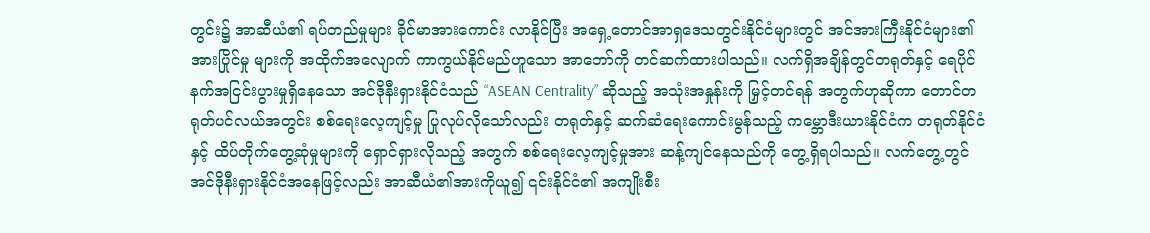တွင်း၌ အာဆီယံ၏ ရပ်တည်မှုများ ခိုင်မာအားကောင်း လာနိုင်ပြီး အရှေ့တောင်အာရှဒေသတွင်းနိုင်ငံများတွင် အင်အားကြီးနိုင်ငံများ၏ အားပြိုင်မှု များကို အထိုက်အလျောက် ကာကွယ်နိုင်မည်ဟူသော အာဘော်ကို တင်ဆက်ထားပါသည်။ လက်ရှိအချိန်တွင်တရုတ်နှင့် ရေပိုင်နက်အငြင်းပွားမှုရှိနေသော အင်ဒိုနီးရှားနိုင်ငံသည် “ASEAN Centrality” ဆိုသည့် အသုံးအနှုန်းကို မြှင့်တင်ရန် အတွက်ဟုဆိုကာ တောင်တရုတ်ပင်လယ်အတွင်း စစ်ရေးလေ့ကျင့်မှု ပြုလုပ်လိုသော်လည်း တရုတ်နှင့် ဆက်ဆံရေးကောင်းမွန်သည့် ကမ္ဘောဒီးယားနိုင်ငံက တရုတ်နိုင်ငံနှင့် ထိပ်တိုက်တွေ့ဆုံမှုများကို ရှောင်ရှားလိုသည့် အတွက် စစ်ရေးလေ့ကျင့်မှုအား ဆန့်ကျင်နေသည်ကို တွေ့ရှိရပါသည်။ လက်တွေ့တွင် အင်ဒိုနီးရှားနိုင်ငံအနေဖြင့်လည်း အာဆီယံ၏အားကိုယူ၍ ၎င်းနိုင်ငံ၏ အကျိုးစီး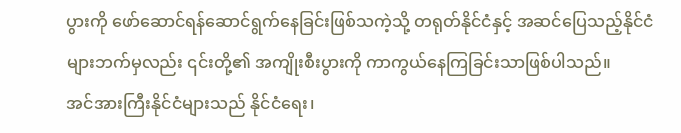ပွားကို ဖော်ဆောင်ရန်ဆောင်ရွက်နေခြင်းဖြစ်သကဲ့သို့ တရုတ်နိုင်ငံနှင့် အဆင်ပြေသည့်နိုင်ငံများဘက်မှလည်း ၎င်းတို့၏ အကျိုးစီးပွားကို ကာကွယ်နေကြခြင်းသာဖြစ်ပါသည်။
အင်အားကြီးနိုင်ငံများသည် နိုင်ငံရေး၊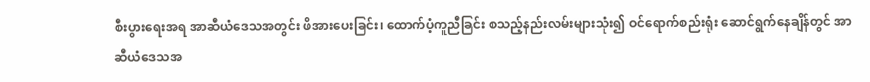စီးပွားရေးအရ အာဆီယံဒေသအတွင်း ဖိအားပေးခြင်း၊ ထောက်ပံ့ကူညီခြင်း စသည့်နည်းလမ်းများသုံး၍ ဝင်ရောက်စည်းရုံး ဆောင်ရွက်နေချိန်တွင် အာဆီယံဒေသအ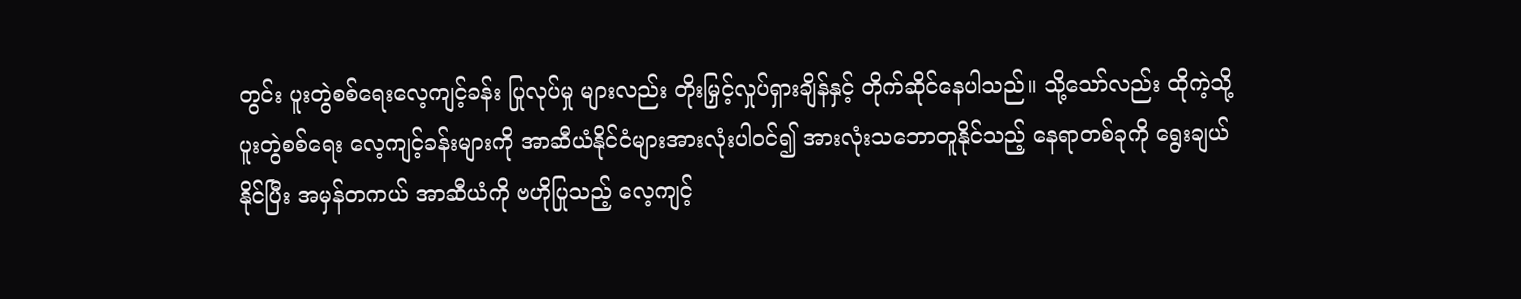တွင်း ပူးတွဲစစ်ရေးလေ့ကျင့်ခန်း ပြုလုပ်မှု များလည်း တိုးမြှင့်လှုပ်ရှားချိန်နှင့် တိုက်ဆိုင်နေပါသည်။ သို့သော်လည်း ထိုကဲ့သို့ ပူးတွဲစစ်ရေး လေ့ကျင့်ခန်းများကို အာဆီယံနိုင်ငံများအားလုံးပါဝင်၍ အားလုံးသဘောတူနိုင်သည့် နေရာတစ်ခုကို ရွေးချယ်နိုင်ပြီး အမှန်တကယ် အာဆီယံကို ဗဟိုပြုသည့် လေ့ကျင့်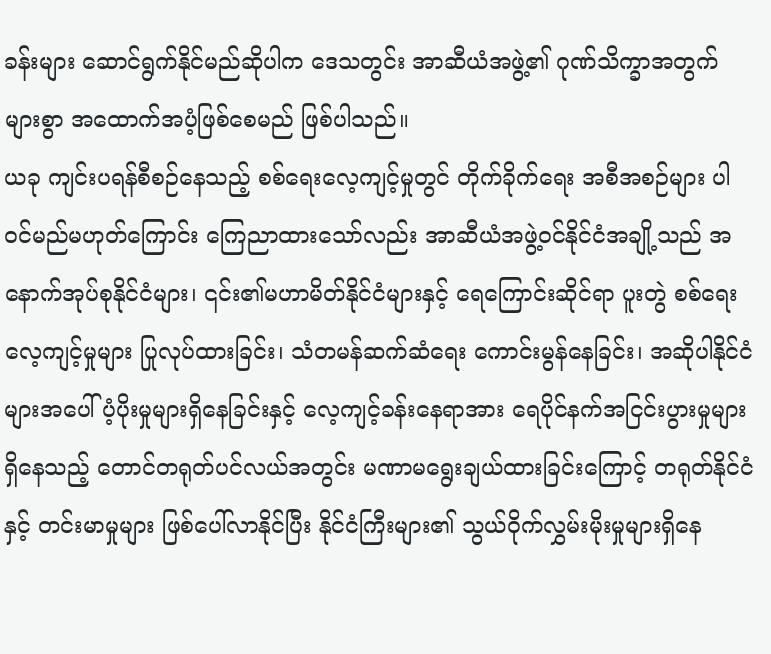ခန်းများ ဆောင်ရွက်နိုင်မည်ဆိုပါက ဒေသတွင်း အာဆီယံအဖွဲ့၏ ဂုဏ်သိက္ခာအတွက် များစွာ အထောက်အပံ့ဖြစ်စေမည် ဖြစ်ပါသည်။
ယခု ကျင်းပရန်စီစဉ်နေသည့် စစ်ရေးလေ့ကျင့်မှုတွင် တိုက်ခိုက်ရေး အစီအစဉ်များ ပါဝင်မည်မဟုတ်ကြောင်း ကြေညာထားသော်လည်း အာဆီယံအဖွဲ့ဝင်နိုင်ငံအချို့သည် အနောက်အုပ်စုနိုင်ငံများ၊ ၎င်း၏မဟာမိတ်နိုင်ငံများနှင့် ရေကြောင်းဆိုင်ရာ ပူးတွဲ စစ်ရေးလေ့ကျင့်မှုများ ပြုလုပ်ထားခြင်း၊ သံတမန်ဆက်ဆံရေး ကောင်းမွန်နေခြင်း၊ အဆိုပါနိုင်ငံများအပေါ် ပံ့ပိုးမှုများရှိနေခြင်းနှင့် လေ့ကျင့်ခန်းနေရာအား ရေပိုင်နက်အငြင်းပွားမှုများရှိနေသည့် တောင်တရုတ်ပင်လယ်အတွင်း မဏာမရွေးချယ်ထားခြင်းကြောင့် တရုတ်နိုင်ငံနှင့် တင်းမာမှုများ ဖြစ်ပေါ်လာနိုင်ပြီး နိုင်ငံကြီးများ၏ သွယ်ဝိုက်လွှမ်းမိုးမှုများရှိနေ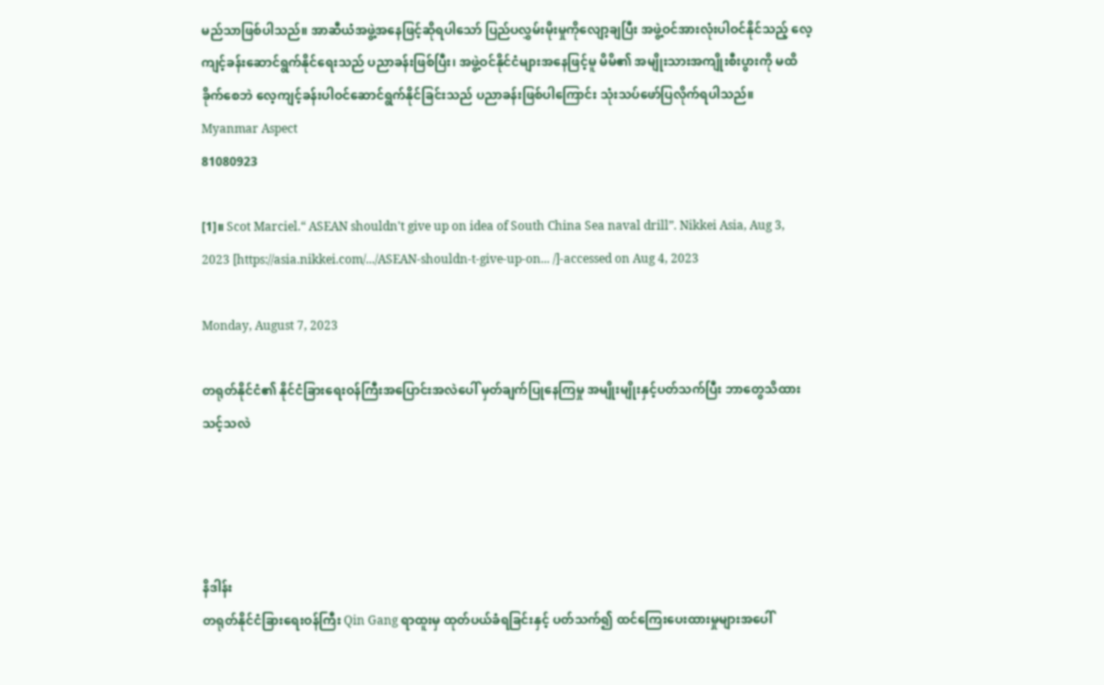မည်သာဖြစ်ပါသည်။ အာဆီယံအဖွဲ့အနေဖြင့်ဆိုရပါသော် ပြည်ပလွှမ်းမိုးမှုကိုလျော့ချပြီး အဖွဲ့ဝင်အားလုံးပါဝင်နိုင်သည့် လေ့ကျင့်ခန်းဆောင်ရွက်နိုင်ရေးသည် ပညာခန်းဖြစ်ပြီး၊ အဖွဲ့ဝင်နိုင်ငံများအနေဖြင့်မူ မိမိ၏ အမျိုးသားအကျိုးစီးပွားကို မထိခိုက်စေဘဲ လေ့ကျင့်ခန်းပါဝင်ဆောင်ရွက်နိုင်ခြင်းသည် ပညာခန်းဖြစ်ပါကြောင်း သုံးသပ်ဖော်ပြလိုက်ရပါသည်။
Myanmar Aspect
81080923

[1]။ Scot Marciel.“ ASEAN shouldn't give up on idea of South China Sea naval drill”. Nikkei Asia, Aug 3, 2023 [https://asia.nikkei.com/.../ASEAN-shouldn-t-give-up-on... /]-accessed on Aug 4, 2023

Monday, August 7, 2023

တရုတ်နိုင်ငံ၏ နိုင်ငံခြားရေးဝန်ကြီးအပြောင်းအလဲပေါ် မှတ်ချက်ပြုနေကြမှု အမျိုးမျိုးနှင့်ပတ်သက်ပြီး ဘာတွေသိထားသင့်သလဲ




နိဒါန်း
တရုတ်နိုင်ငံခြားရေးဝန်ကြီး Qin Gang ရာထူးမှ ထုတ်ပယ်ခံရခြင်းနှင့် ပတ်သက်၍ ထင်ကြေးပေးထားမှုများအပေါ်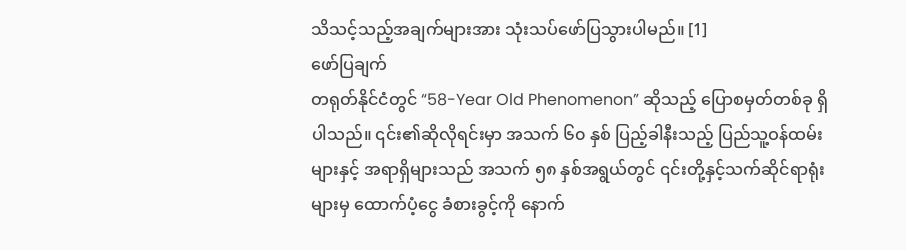သိသင့်သည့်အချက်များအား သုံးသပ်ဖော်ပြသွားပါမည်။ [1]
ဖော်ပြချက်
တရုတ်နိုင်ငံတွင် “58-Year Old Phenomenon” ဆိုသည့် ပြောစမှတ်တစ်ခု ရှိပါသည်။ ၎င်း၏ဆိုလိုရင်းမှာ အသက် ၆၀ နှစ် ပြည့်ခါနီးသည့် ပြည်သူ့ဝန်ထမ်းများနှင့် အရာရှိများသည် အသက် ၅၈ နှစ်အရွယ်တွင် ၎င်းတို့နှင့်သက်ဆိုင်ရာရုံးများမှ ထောက်ပံ့ငွေ ခံစားခွင့်ကို နောက်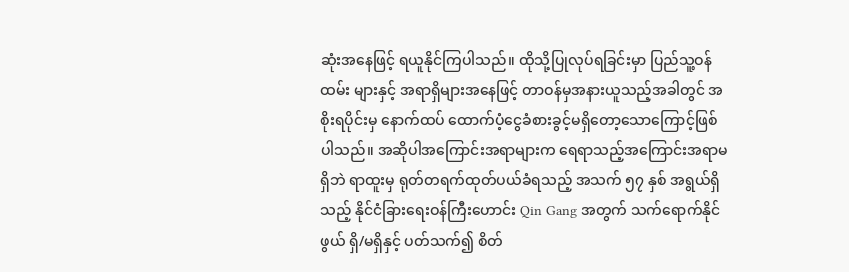ဆုံးအနေဖြင့် ရယူနိုင်ကြပါသည်။ ထိုသို့ပြုလုပ်ရခြင်းမှာ ပြည်သူ့ဝန်ထမ်း များနှင့် အရာရှိများအနေဖြင့် တာဝန်မှအနားယူသည့်အခါတွင် အစိုးရပိုင်းမှ နောက်ထပ် ထောက်ပံ့ငွေခံစားခွင့်မရှိတော့သောကြောင့်ဖြစ်ပါသည်။ အဆိုပါအကြောင်းအရာများက ရေရာသည့်အကြောင်းအရာမရှိဘဲ ရာထူးမှ ရုတ်တရက်ထုတ်ပယ်ခံရသည့် အသက် ၅၇ နှစ် အရွယ်ရှိသည့် နိုင်ငံခြားရေးဝန်ကြီးဟောင်း Qin Gang အတွက် သက်ရောက်နိုင်ဖွယ် ရှိ/မရှိနှင့် ပတ်သက်၍ စိတ်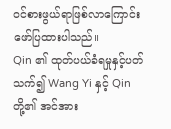ဝင်စားဖွယ်ရာဖြစ်လာကြောင်း‌ ဖော်ပြထားပါသည်။
Qin ၏ ထုတ်ပယ်ခံရမှုနှင့်ပတ်သက်၍ Wang Yi နှင့် Qin တို့၏ အင်အား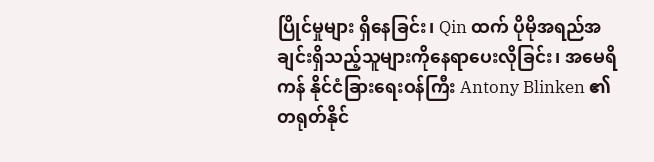ပြိုင်မှုများ ရှိနေခြင်း၊ Qin ထက် ပိုမိုအရည်အချင်းရှိသည့်သူများကိုနေရာပေးလိုခြင်း၊ အမေရိကန် နိုင်ငံခြားရေးဝန်ကြီး Antony Blinken ၏ တရုတ်နိုင်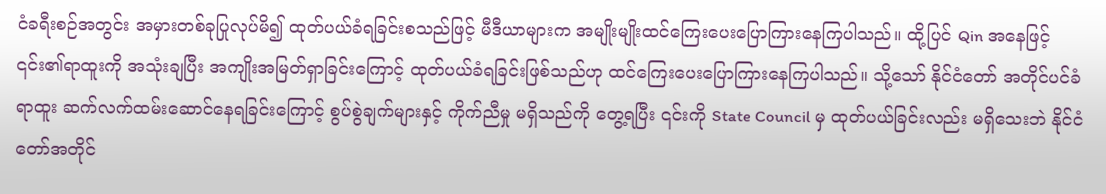ငံခရီးစဉ်အတွင်း အမှားတစ်ခုပြုလုပ်မိ၍ ထုတ်ပယ်ခံရခြင်းစသည်ဖြင့် မီဒီယာများက အမျိုးမျိုးထင်ကြေးပေးပြောကြားနေကြပါသည်။ ထို့ပြင် Qin အနေဖြင့် ၎င်း၏ရာထူးကို အသုံးချပြီး အကျိုးအမြတ်ရှာခြင်းကြောင့် ထုတ်ပယ်ခံရခြင်းဖြစ်သည်ဟု ထင်ကြေးပေးပြောကြားနေကြပါသည်။ သို့သော် နိုင်ငံတော် အတိုင်ပင်ခံရာထူး ဆက်လက်ထမ်းဆောင်နေရခြင်းကြောင့် စွပ်စွဲချက်များနှင့် ကိုက်ညီမှု မရှိသည်ကို တွေ့ရပြီး ၎င်းကို State Council မှ ထုတ်ပယ်ခြင်းလည်း မရှိသေးဘဲ နိုင်ငံတော်အတိုင်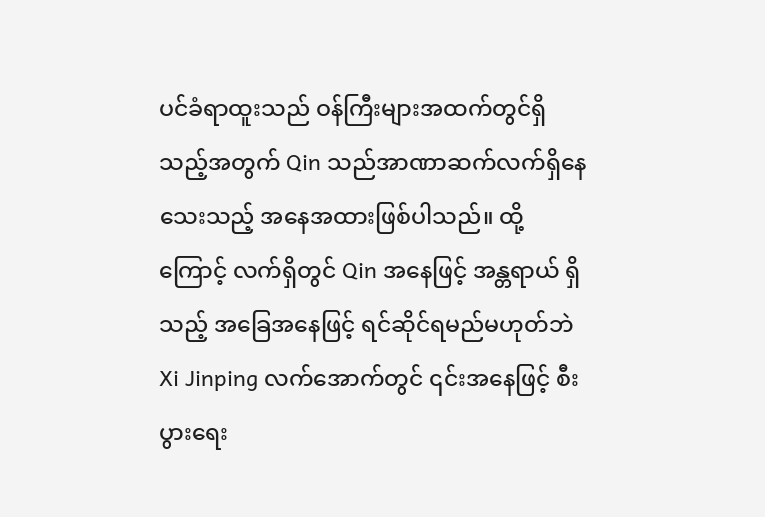ပင်ခံရာထူးသည် ဝန်ကြီးများအထက်တွင်ရှိသည့်အတွက် Qin သည်အာဏာဆက်လက်ရှိနေသေးသည့် အနေအထားဖြစ်ပါသည်။ ထို့ကြောင့် လက်ရှိတွင် Qin အနေဖြင့် အန္တရာယ် ရှိသည့် အခြေအနေဖြင့် ရင်ဆိုင်ရမည်မဟုတ်ဘဲ Xi Jinping လက်အောက်တွင် ၎င်းအနေဖြင့် စီးပွားရေး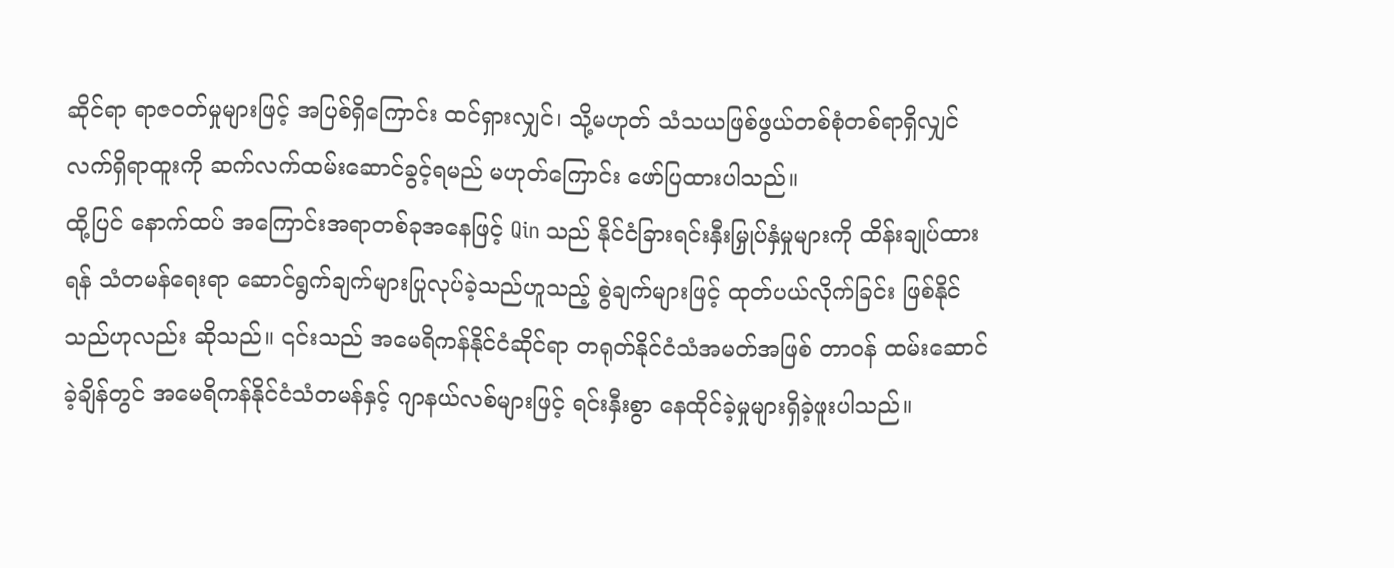ဆိုင်ရာ ရာဇဝတ်မှုများဖြင့် အပြစ်ရှိကြောင်း ထင်ရှားလျှင်၊ သို့မဟုတ် သံသယဖြစ်ဖွယ်တစ်စုံတစ်ရာရှိလျှင် လက်ရှိရာထူးကို ဆက်လက်ထမ်းဆောင်ခွင့်ရမည် မဟုတ်ကြောင်း ဖော်ပြထားပါသည်။
ထို့ပြင် နောက်ထပ် အကြောင်းအရာတစ်ခုအနေဖြင့် Qin သည် နိုင်ငံခြားရင်းနှီးမြှုပ်နှံမှုများကို ထိန်းချုပ်ထားရန် သံတမန်ရေးရာ ဆောင်ရွက်ချက်များပြုလုပ်ခဲ့သည်ဟူသည့် စွဲချက်များဖြင့် ထုတ်ပယ်လိုက်ခြင်း ဖြစ်နိုင်သည်ဟုလည်း ဆိုသည်။ ၎င်းသည် အမေရိကန်နိုင်ငံဆိုင်ရာ တရုတ်နိုင်ငံသံအမတ်အဖြစ် တာဝန် ထမ်းဆောင်ခဲ့ချိန်တွင် အမေရိကန်နိုင်ငံသံတမန်နှင့် ဂျာနယ်လစ်များဖြင့် ရင်းနှီးစွာ နေထိုင်ခဲ့မှုများရှိခဲ့ဖူးပါသည်။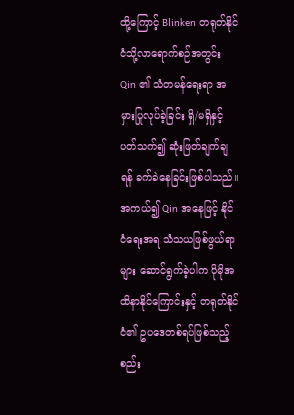ထို့ကြောင့် Blinken တရုတ်နိုင်ငံသို့လာရောက်စဉ်အတွင်း Qin ၏ သံတမန်ရေးရာ အမှားပြုလုပ်ခဲ့ခြင်း ရှိ/မရှိနှင့်ပတ်သက်၍ ဆုံးဖြတ်ချက်ချရန် ခက်ခဲနေခြင်းဖြစ်ပါသည်။ အကယ်၍ Qin အနေဖြင့် နိုင်ငံရေးအရ သံသယဖြစ်ဖွယ်ရာများ ဆောင်ရွက်ခဲ့ပါက ပိုမိုအထိနာနိုင်ကြောင်းနှင့် တရုတ်နိုင်ငံ၏ ဥပဒေတစ်ရပ်ဖြစ်သည့် စည်း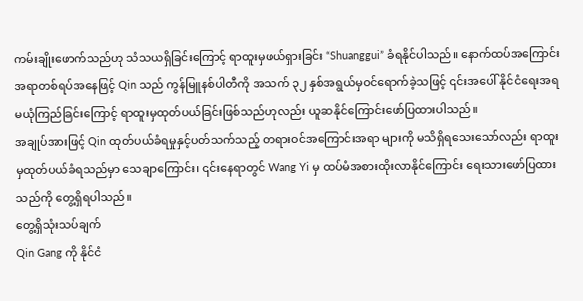ကမ်းချိုးဖောက်သည်ဟု သံသယရှိခြင်းကြောင့် ရာထူးမှဖယ်ရှားခြင်း “Shuanggui” ခံရနိုင်ပါသည်။ နောက်ထပ်အကြောင်းအရာတစ်ရပ်အနေဖြင့် Qin သည် ကွန်မြူနစ်ပါတီကို အသက် ၃၂ နှစ်အရွယ်မှဝင်ရောက်ခဲ့သဖြင့် ၎င်းအပေါ် နိုင်ငံရေးအရ မယုံကြည်ခြင်းကြောင့် ရာထူးမှထုတ်ပယ်ခြင်းဖြစ်သည်ဟုလည်း ယူဆနိုင်ကြောင်းဖော်ပြထားပါသည်။
အချုပ်အားဖြင့် Qin ထုတ်ပယ်ခံရမှုနှင့်ပတ်သက်သည့် တရားဝင်အကြောင်းအရာ များကို မသိရှိရသေးသော်လည်း ရာထူးမှထုတ်ပယ်ခံရသည်မှာ သေချာကြောင်း၊ ၎င်းနေရာတွင် Wang Yi မှ ထပ်မံအစားထိုးလာနိုင်ကြောင်း ရေးသားဖော်ပြထားသည်ကို တွေ့ရှိရပါသည်။
တွေ့ရှိသုံးသပ်ချက်
Qin Gang ကို နိုင်ငံ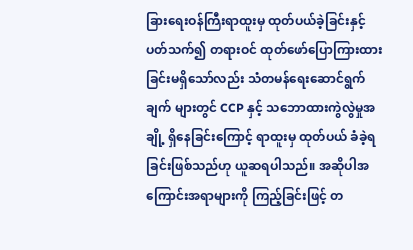ခြားရေးဝန်ကြီးရာထူးမှ ထုတ်ပယ်ခဲ့ခြင်းနှင့် ပတ်သက်၍ တရားဝင် ထုတ်ဖော်ပြောကြားထားခြင်းမရှိသော်လည်း သံတမန်ရေးဆောင်ရွက်ချက် များတွင် CCP နှင့် သဘောထားကွဲလွဲမှုအချို့ ရှိနေခြင်းကြောင့် ရာထူးမှ ထုတ်ပယ် ခံခဲ့ရခြင်းဖြစ်သည်ဟု ယူဆရပါသည်။ အဆိုပါအကြောင်းအရာများကို ကြည့်ခြင်းဖြင့် တ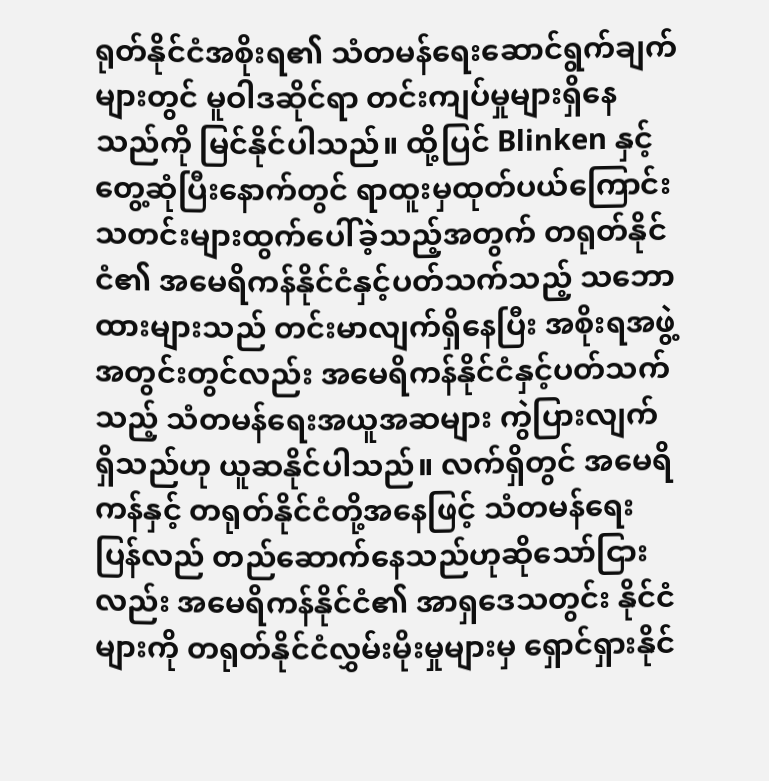ရုတ်နိုင်ငံအစိုးရ၏ သံတမန်ရေးဆောင်ရွက်ချက်များတွင် မူဝါဒဆိုင်ရာ တင်းကျပ်မှုများရှိနေသည်ကို မြင်နိုင်ပါသည်။ ထို့ပြင် Blinken နှင့် တွေ့ဆုံပြီးနောက်တွင် ရာထူးမှထုတ်ပယ်ကြောင်း သတင်းများထွက်ပေါ်ခဲ့သည့်အတွက် တရုတ်နိုင်ငံ၏ အမေရိကန်နိုင်ငံနှင့်ပတ်သက်သည့် သဘောထားများသည် တင်းမာလျက်ရှိနေပြီး အစိုးရအဖွဲ့အတွင်းတွင်လည်း အမေရိကန်နိုင်ငံနှင့်ပတ်သက်သည့် သံတမန်ရေးအယူအဆများ ကွဲပြားလျက်ရှိသည်ဟု ယူဆနိုင်ပါသည်။ လက်ရှိတွင် အမေရိကန်နှင့် တရုတ်နိုင်ငံတို့အနေဖြင့် သံတမန်ရေးပြန်လည် တည်ဆောက်နေသည်ဟုဆိုသော်ငြားလည်း အမေရိကန်နိုင်ငံ၏ အာရှဒေသတွင်း နိုင်ငံများကို တရုတ်နိုင်ငံလွှမ်းမိုးမှုများမှ ရှောင်ရှားနိုင်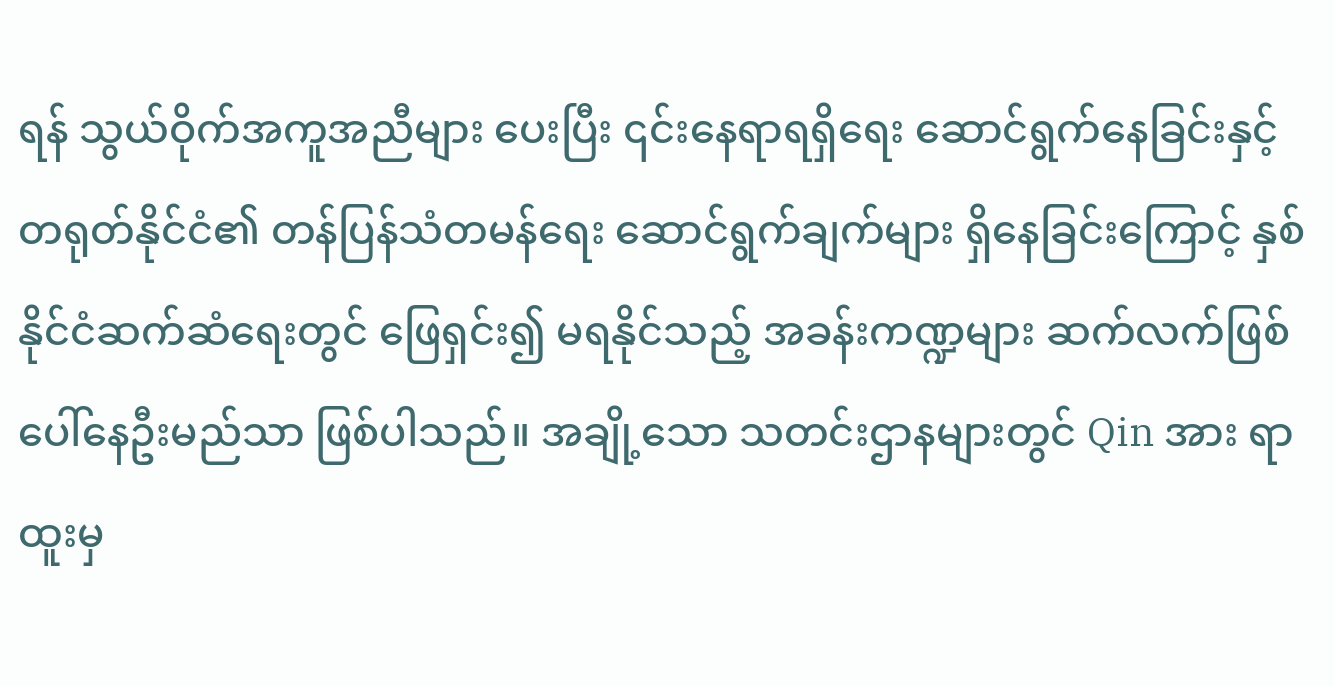ရန် သွယ်ဝိုက်အကူအညီများ ပေးပြီး ၎င်းနေရာရရှိရေး ဆောင်ရွက်နေခြင်းနှင့် တရုတ်နိုင်ငံ၏ တန်ပြန်သံတမန်ရေး ဆောင်ရွက်ချက်များ ရှိနေခြင်းကြောင့် နှစ်နိုင်ငံဆက်ဆံရေးတွင် ဖြေရှင်း၍ မရနိုင်သည့် အခန်းကဏ္ဍများ ဆက်လက်ဖြစ်ပေါ်နေဦးမည်သာ ဖြစ်ပါသည်။ အချို့သော သတင်းဌာနများတွင် Qin အား ရာထူးမှ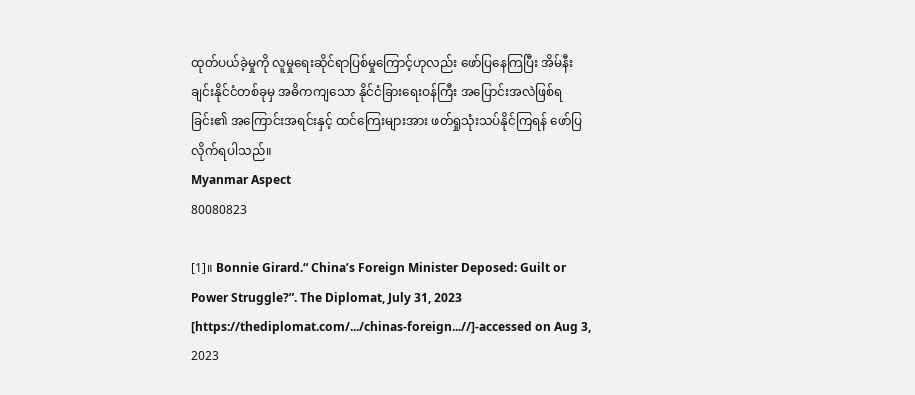ထုတ်ပယ်ခဲ့မှုကို လူမှုရေးဆိုင်ရာပြစ်မှုကြောင့်ဟုလည်း ဖော်ပြနေကြပြီး အိမ်နီးချင်းနိုင်ငံတစ်ခုမှ အဓိကကျသော နိုင်ငံခြားရေးဝန်ကြီး အပြောင်းအလဲဖြစ်ရခြင်း၏ အကြောင်းအရင်းနှင့် ထင်ကြေးများအား ဖတ်ရှုသုံးသပ်နိုင်ကြရန် ဖော်ပြလိုက်ရပါသည်။
Myanmar Aspect
80080823

[1]။ Bonnie Girard.“ China’s Foreign Minister Deposed: Guilt or Power Struggle?”. The Diplomat, July 31, 2023 [https://thediplomat.com/.../chinas-foreign...//]-accessed on Aug 3, 2023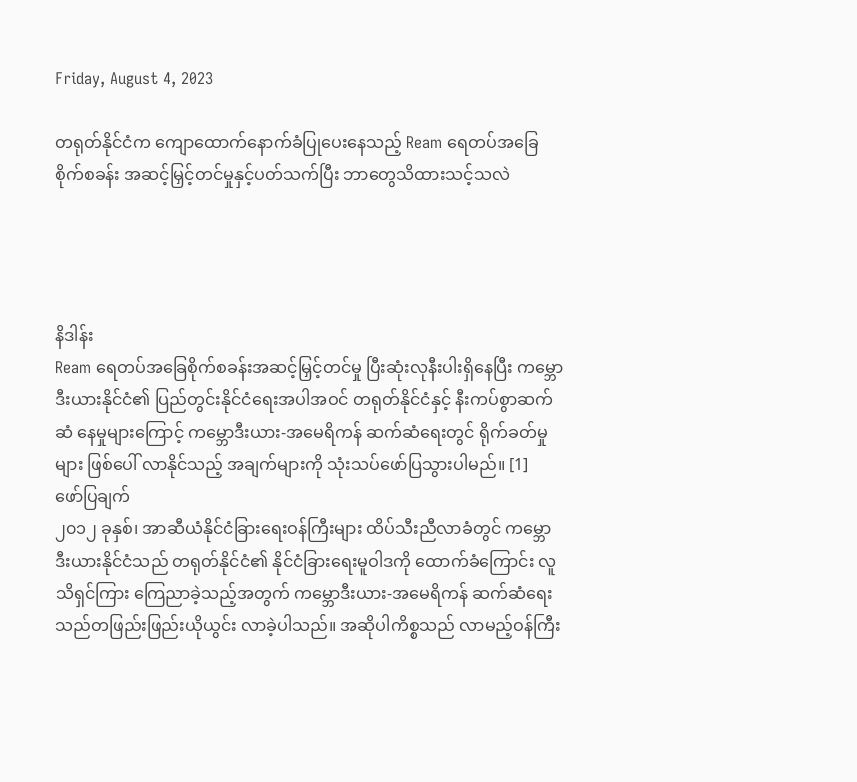Friday, August 4, 2023

တရုတ်နိုင်ငံက ကျောထောက်နောက်ခံပြုပေးနေသည့် Ream ရေတပ်အခြေစိုက်စခန်း အဆင့်မြှင့်တင်မှုနှင့်ပတ်သက်ပြီး ဘာတွေသိထားသင့်သလဲ




နိဒါန်း
Ream ရေတပ်အခြေစိုက်စခန်းအဆင့်မြှင့်တင်မှု ပြီးဆုံးလုနီးပါးရှိနေပြီး ကမ္ဘောဒီးယားနိုင်ငံ၏ ပြည်တွင်းနိုင်ငံရေးအပါအဝင် တရုတ်နိုင်ငံနှင့် နီးကပ်စွာဆက်ဆံ နေမှုများကြောင့် ကမ္ဘောဒီးယား-အမေရိကန် ဆက်ဆံရေးတွင် ရိုက်ခတ်မှုများ ဖြစ်ပေါ် လာနိုင်သည့် အချက်များကို သုံးသပ်ဖော်ပြသွားပါမည်။ [1]
ဖော်ပြချက်
၂၀၁၂ ခုနှစ်၊ အာဆီယံနိုင်ငံခြားရေးဝန်ကြီးများ ထိပ်သီးညီလာခံတွင် ကမ္ဘောဒီးယားနိုင်ငံသည် တရုတ်နိုင်ငံ၏ နိုင်ငံခြားရေးမူဝါဒကို ထောက်ခံကြောင်း လူသိရှင်ကြား ကြေညာခဲ့သည့်အတွက် ကမ္ဘောဒီးယား-အမေရိကန် ဆက်ဆံရေးသည်တဖြည်းဖြည်းယိုယွင်း လာခဲ့ပါသည်။ အဆိုပါကိစ္စသည် လာမည့်ဝန်ကြီး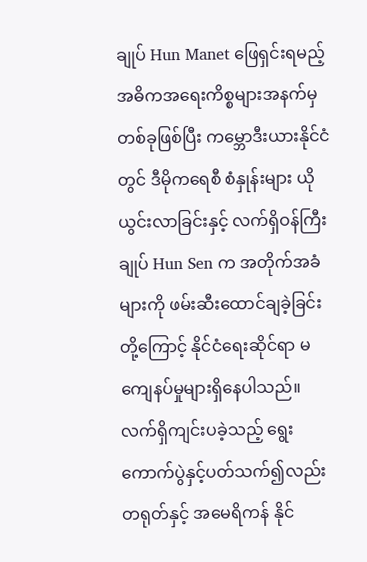ချုပ် Hun Manet ဖြေရှင်းရမည့် အဓိကအရေးကိစ္စများအနက်မှတစ်ခုဖြစ်ပြီး ကမ္ဘောဒီးယားနိုင်ငံတွင် ဒီမိုကရေစီ စံနှုန်းများ ယိုယွင်းလာခြင်းနှင့် လက်ရှိဝန်ကြီးချုပ် Hun Sen က အတိုက်အခံများကို ဖမ်းဆီးထောင်ချခဲ့ခြင်းတို့ကြောင့် နိုင်ငံရေးဆိုင်ရာ မကျေနပ်မှုများရှိနေပါသည်။ လက်ရှိကျင်းပခဲ့သည့် ရွေးကောက်ပွဲနှင့်ပတ်သက်၍လည်း တရုတ်နှင့် အမေရိကန် နိုင်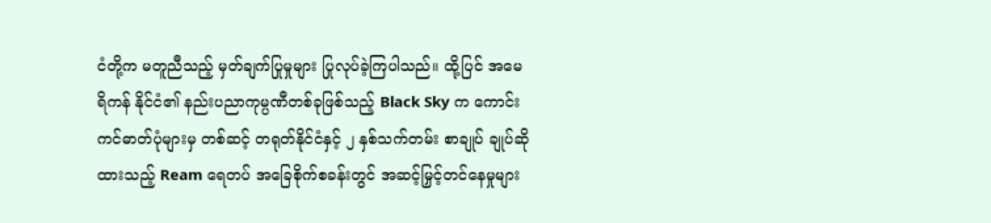ငံတို့က မတူညီသည့် မှတ်ချက်ပြုမှုများ ပြုလုပ်ခဲ့ကြပါသည်။ ထို့ပြင် အမေရိကန် နိုင်ငံ၏ နည်းပညာကုမ္ပဏီတစ်ခုဖြစ်သည့် Black Sky က ကောင်းကင်ဓာတ်ပုံများမှ တစ်ဆင့် တရုတ်နိုင်ငံနှင့် ၂ နှစ်သက်တမ်း စာချုပ် ချုပ်ဆိုထားသည့် Ream ရေတပ် အခြေစိုက်စခန်းတွင် အဆင့်မြှင့်တင်နေမှုများ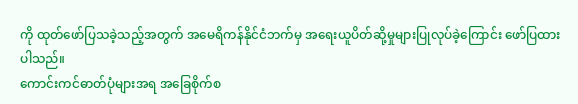ကို ထုတ်ဖော်ပြသခဲ့သည့်အတွက် အမေရိကန်နိုင်ငံဘက်မှ အရေးယူပိတ်ဆို့မှုများပြုလုပ်ခဲ့ကြောင်း ဖော်ပြထားပါသည်။
ကောင်းကင်ဓာတ်ပုံများအရ အခြေစိုက်စ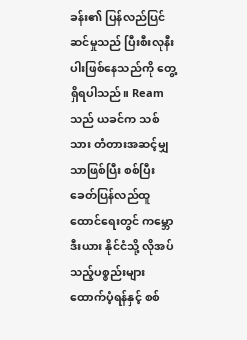ခန်း၏ ပြန်လည်ပြင်ဆင်မှုသည် ပြီးစီးလုနီးပါးဖြစ်နေသည်ကို တွေ့ရှိရပါသည်။ Ream သည် ယခင်က သစ်သား တံတားအဆင့်မျှသာဖြစ်ပြီး စစ်ပြီးခေတ်ပြန်လည်ထူထောင်ရေးတွင် ကမ္ဘောဒီးယား နိုင်ငံသို့ လိုအပ်သည့်ပစ္စည်းများ ထောက်ပံ့ရန်နှင့် စစ်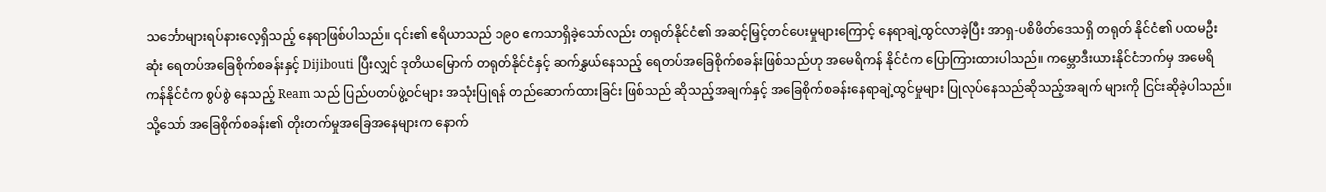သင်္ဘောများရပ်နားလေ့ရှိသည့် နေရာဖြစ်ပါသည်။ ၎င်း၏ ဧရိယာသည် ၁၉၀ ဧကသာရှိခဲ့သော်လည်း တရုတ်နိုင်ငံ၏ အဆင့်မြှင့်တင်ပေးမှုများကြောင့် နေရာချဲ့ထွင်လာခဲ့ပြီး အာရှ-ပစိဖိတ်ဒေသရှိ တရုတ် နိုင်ငံ၏ ပထမဦးဆုံး ရေတပ်အခြေစိုက်စခန်းနှင့် Dijibouti ပြီးလျှင် ဒုတိယမြောက် တရုတ်နိုင်ငံနှင့် ဆက်နွှယ်နေသည့် ရေတပ်အခြေစိုက်စခန်းဖြစ်သည်ဟု အမေရိကန် နိုင်ငံက ပြောကြားထားပါသည်။ ကမ္ဘောဒီးယားနိုင်ငံဘက်မှ အမေရိကန်နိုင်ငံက စွပ်စွဲ နေသည့် Ream သည် ပြည်ပတပ်ဖွဲ့ဝင်များ အသုံးပြုရန် တည်ဆောက်ထားခြင်း ဖြစ်သည် ဆိုသည့်အချက်နှင့် အခြေစိုက်စခန်းနေရာချဲ့ထွင်မှုများ ပြုလုပ်နေသည်ဆိုသည့်အချက် များကို ငြင်းဆိုခဲ့ပါသည်။ သို့သော် အခြေစိုက်စခန်း၏ တိုးတက်မှုအခြေအနေများက နောက်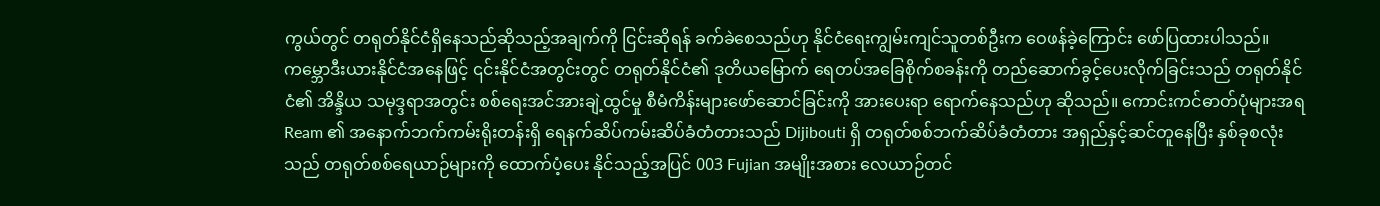ကွယ်တွင် တရုတ်နိုင်ငံရှိနေသည်ဆိုသည့်အချက်ကို ငြင်းဆိုရန် ခက်ခဲစေသည်ဟု နိုင်ငံရေးကျွမ်းကျင်သူတစ်ဦးက ဝေဖန်ခဲ့ကြောင်း ဖော်ပြထားပါသည်။
ကမ္ဘောဒီးယားနိုင်ငံအနေဖြင့် ၎င်းနိုင်ငံအတွင်းတွင် တရုတ်နိုင်ငံ၏ ဒုတိယမြောက် ရေတပ်အခြေစိုက်စခန်းကို တည်ဆောက်ခွင့်ပေးလိုက်ခြင်းသည် တရုတ်နိုင်ငံ၏ အိန္ဒိယ သမုဒ္ဒရာအတွင်း စစ်ရေးအင်အားချဲ့ထွင်မှု စီမံကိန်းများဖော်ဆောင်ခြင်းကို အားပေးရာ ရောက်နေသည်ဟု ဆိုသည်။ ကောင်းကင်ဓာတ်ပုံများအရ Ream ၏ အနောက်ဘက်ကမ်းရိုးတန်းရှိ ရေနက်ဆိပ်ကမ်းဆိပ်ခံတံတားသည် Dijibouti ရှိ တရုတ်စစ်ဘက်ဆိပ်ခံတံတား အရှည်နှင့်ဆင်တူနေပြီး နှစ်ခုစလုံးသည် တရုတ်စစ်ရေယာဉ်များကို ထောက်ပံ့ပေး နိုင်သည့်အပြင် 003 Fujian အမျိုးအစား လေယာဉ်တင်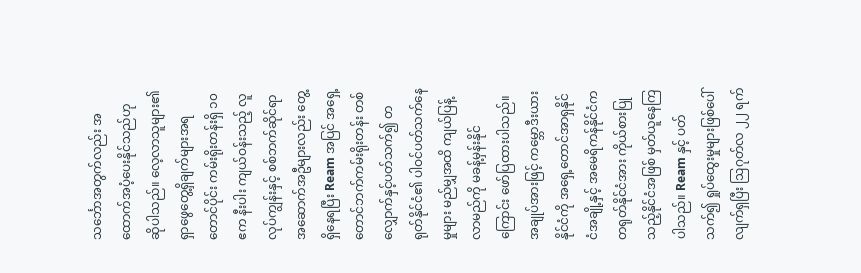သင်္ဘောအတွက်လည်း အထောက်အပံ့ပေးနိုင်သည်ဟု ဆိုပါသည်။ လေ့လာသူများ၏ ရှာဖွေတွေ့ရှိချက်များအရ တောင်ပိုင်း ကမ်းရိုးတန်းရှိ ၁၀ ဧက နီးပါး ကျယ်ဝန်းသည့် လူလုပ်ကျွန်းနှင့် စစ်ဘက်ဆိုင်ရာ အဆောက်အဦများလည်း တွေ့ရှိနေရပြီး Ream အပြင် အရှေ့တောင်ဘက်ကမ်းရိုးတန်း တစ်လျှောက်နှင့်ပတ်သက်၍ တရုတ်နိုင်ငံ၏ ပါဝင်ပတ်သက်နေမှုများ မည်မျှအထိ ကျယ်ပြန့်လာမည်ကို မခန့်မှန်းနိုင်ကြောင်း ဖော်ပြထားပါသည်။
အချုပ်အားဖြင့် ကမ္ဘောဒီးယားနိုင်ငံကို အရှေ့တောင်အာရှနိုင်ငံအချို့နှင့် အမေရိကန်နိုင်ငံက တရုတ်နိုင်ငံအား ကိုယ်စားပြုသည့်နိုင်ငံအဖြစ် မှတ်ယူနေကြပါသည်။ Ream နှင့် ပတ်သက်၍ ရှုပ်ထွေးမှုများဖြစ်ပေါ်လျက်ရှပြီး ဩဂုတ်လ ၂၂ ရက်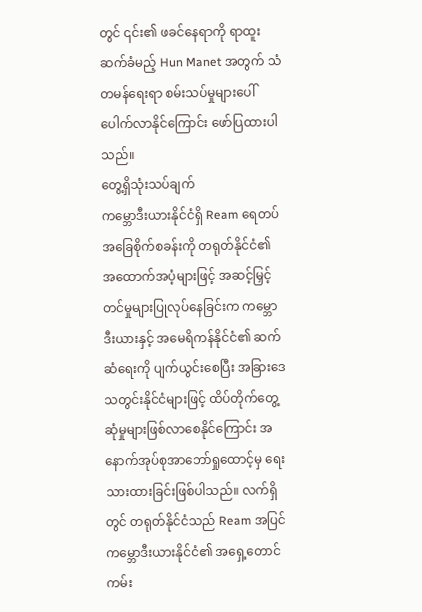တွင် ၎င်း၏ ဖခင်နေရာကို ရာထူးဆက်ခံမည့် Hun Manet အတွက် သံတမန်ရေးရာ စမ်းသပ်မှုများပေါ်ပေါက်လာနိုင်ကြောင်း ဖော်ပြထားပါသည်။
တွေ့ရှိသုံးသပ်ချက်
ကမ္ဘောဒီးယားနိုင်ငံရှိ Ream ရေတပ်အခြေစိုက်စခန်းကို တရုတ်နိုင်ငံ၏ အထောက်အပံ့များဖြင့် အဆင့်မြှင့်တင်မှုများပြုလုပ်နေခြင်းက ကမ္ဘောဒီးယားနှင့် အမေရိကန်နိုင်ငံ၏ ဆက်ဆံရေးကို ပျက်ယွင်းစေပြီး အခြားဒေသတွင်းနိုင်ငံများဖြင့် ထိပ်တိုက်တွေ့ဆုံမှုများဖြစ်လာစေနိုင်ကြောင်း အနောက်အုပ်စုအာဘော်ရှုထောင့်မှ ရေးသားထားခြင်းဖြစ်ပါသည်။ လက်ရှိတွင် တရုတ်နိုင်ငံသည် Ream အပြင် ကမ္ဘောဒီးယားနိုင်ငံ၏ အရှေ့တောင်ကမ်း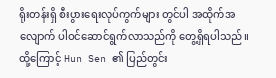ရိုးတန်းရှိ စီးပွားရေးလုပ်ကွက်များ တွင်ပါ အထိုက်အလျောက် ပါဝင်ဆောင်ရွက်လာသည်ကို တွေ့ရှိရပါသည်။ ထို့ကြောင့် Hun Sen ၏ ပြည်တွင်း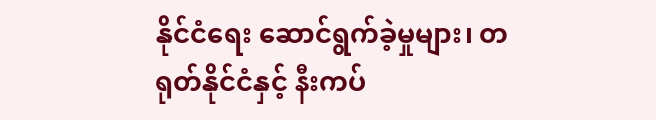နိုင်ငံရေး ဆောင်ရွက်ခဲ့မှုများ၊ တရုတ်နိုင်ငံနှင့် နီးကပ်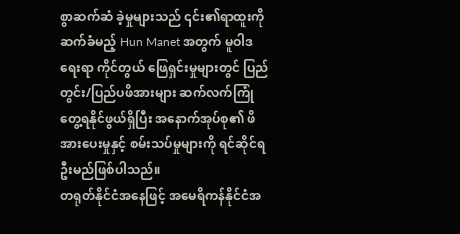စွာဆက်ဆံ ခဲ့မှုများသည် ၎င်း၏ရာထူးကို ဆက်ခံမည့် Hun Manet အတွက် မူဝါဒရေးရာ ကိုင်တွယ် ဖြေရှင်းမှုများတွင် ပြည်တွင်း/ပြည်ပဖိအားများ ဆက်လက်ကြုံတွေ့ရနိုင်ဖွယ်ရှိပြီး အနောက်အုပ်စု၏ ဖိအားပေးမှုနှင့် စမ်းသပ်မှုများကို ရင်ဆိုင်ရဦးမည်ဖြစ်ပါသည်။
တရုတ်နိုင်ငံအနေဖြင့် အမေရိကန်နိုင်ငံအ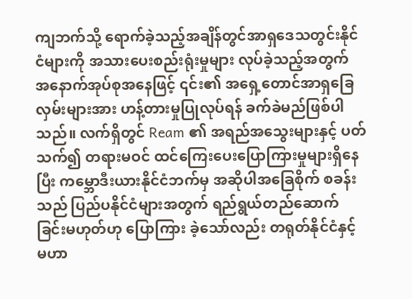ကျဘက်သို့ ရောက်ခဲ့သည့်အချိန်တွင်အာရှဒေသတွင်းနိုင်ငံများကို အသားပေးစည်းရုံးမှုများ လုပ်ခဲ့သည့်အတွက် အနောက်အုပ်စုအနေဖြင့် ၎င်း၏ အရှေ့တောင်အာရှခြေလှမ်းများအား ဟန့်တားမှုပြုလုပ်ရန် ခက်ခဲမည်ဖြစ်ပါသည်။ လက်ရှိတွင် Ream ၏ အရည်အသွေးများနှင့် ပတ်သက်၍ တရားမဝင် ထင်ကြေးပေးပြောကြားမှုများရှိနေပြီး ကမ္ဘောဒီးယားနိုင်ငံဘက်မှ အဆိုပါအခြေစိုက် စခန်းသည် ပြည်ပနိုင်ငံများအတွက် ရည်ရွယ်တည်ဆောက်ခြင်းမဟုတ်ဟု ပြောကြား ခဲ့သော်လည်း တရုတ်နိုင်ငံနှင့် မဟာ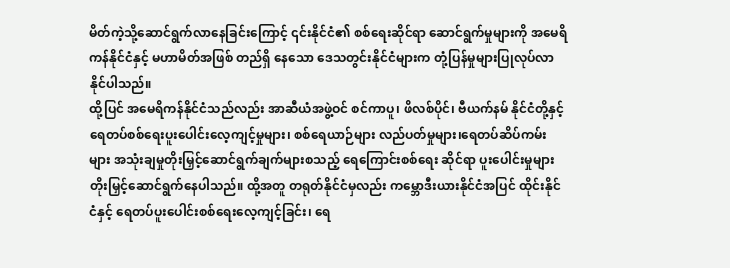မိတ်ကဲ့သို့ဆောင်ရွက်လာနေခြင်းကြောင့် ၎င်းနိုင်ငံ၏ စစ်ရေးဆိုင်ရာ ဆောင်ရွက်မှုများကို အမေရိကန်နိုင်ငံနှင့် မဟာမိတ်အဖြစ် တည်ရှိ နေသော ဒေသတွင်းနိုင်ငံများက တုံ့ပြန်မှုများပြုလုပ်လာနိုင်ပါသည်။
ထို့ပြင် အမေရိကန်နိုင်ငံသည်လည်း အာဆီယံအဖွဲ့ဝင် စင်ကာပူ၊ ဖိလစ်ပိုင်၊ ဗီယက်နမ် နိုင်ငံတို့နှင့် ရေတပ်စစ်ရေးပူးပေါင်းလေ့ကျင့်မှုများ၊ စစ်ရေယာဉ်များ လည်ပတ်မှုများ၊ရေတပ်ဆိပ်ကမ်းများ အသုံးချမှုတိုးမြှင့်ဆောင်ရွက်ချက်များစသည့် ရေကြောင်းစစ်ရေး ဆိုင်ရာ ပူးပေါင်းမှုများ တိုးမြှင့်ဆောင်ရွက်နေပါသည်။ ထို့အတူ တရုတ်နိုင်ငံမှလည်း ကမ္ဘောဒီးယားနိုင်ငံအပြင် ထိုင်းနိုင်ငံနှင့် ရေတပ်ပူးပေါင်းစစ်ရေးလေ့ကျင့်ခြင်း၊ ရေ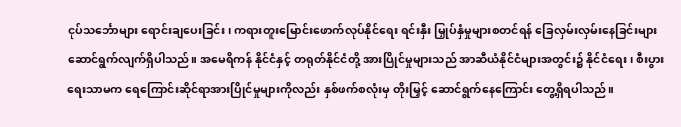ငုပ်သင်္ဘောများ ရောင်းချပေးခြင်း၊ ကရားတူးမြောင်းဖောက်လုပ်နိုင်ရေး ရင်းနှီး မြှုပ်နှံမှုများစတင်ရန် ခြေလှမ်းလှမ်းနေခြင်းများ ဆောင်ရွက်လျက်ရှိပါသည်။ အမေရိကန် နိုင်ငံနှင့် တရုတ်နိုင်ငံတို့ အားပြိုင်မှုများသည် အာဆီယံနိုင်ငံများအတွင်း၌ နိုင်ငံရေး၊ စီးပွားရေးသာမက ရေကြောင်းဆိုင်ရာအားပြိုင်မှုများကိုလည်း နှစ်ဖက်စလုံးမှ တိုးမြှင့် ဆောင်ရွက်နေကြောင်း တွေ့ရှိရပါသည်။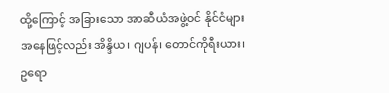ထို့ကြောင့် အခြားသော အာဆီယံအဖွဲ့ဝင် နိုင်ငံများအနေဖြင့်လည်း အိန္ဒိယ၊ ဂျပန်၊ တောင်ကိုရီးယား၊ ဥရော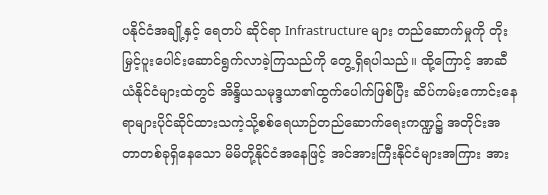ပနိုင်ငံအချို့နှင့် ရေတပ် ဆိုင်ရာ Infrastructure များ တည်ဆောက်မှုကို တိုးမြှင့်ပူးပေါင်းဆောင်ရွက်လာခဲ့ကြသည်ကို တွေ့ရှိရပါသည်။ ထို့ကြောင့် အာဆီယံနိုင်ငံများထဲတွင် အိန္ဒိယသမုဒ္ဒယာ၏ထွက်ပေါက်ဖြစ်ပြီး ဆိပ်ကမ်းကောင်းနေရာများပိုင်ဆိုင်ထားသကဲ့သို့စစ်ရေယာဉ်တည်ဆောက်ရေးကဏ္ဍ၌ အတိုင်းအတာတစ်ခုရှိနေသော မိမိတို့နိုင်ငံအနေဖြင့် အင်အားကြီးနိုင်ငံများအကြား အား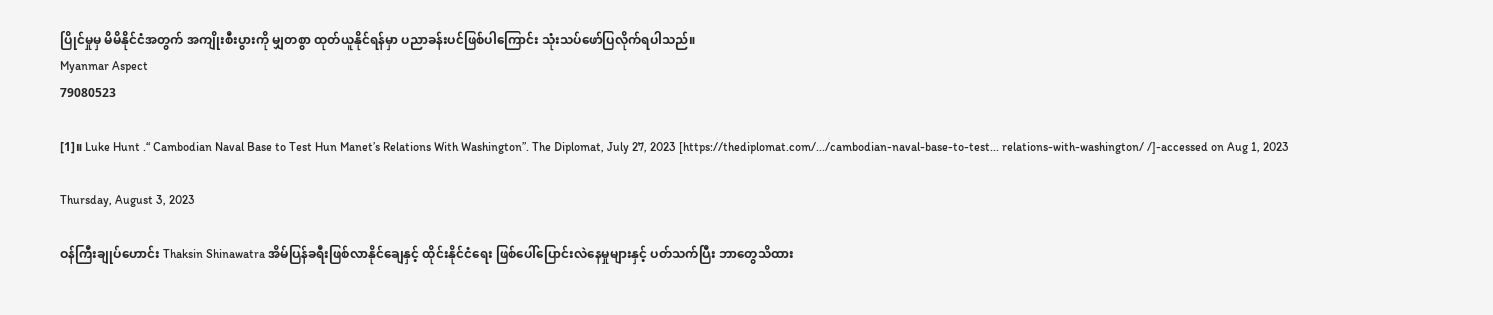ပြိုင်မှုမှ မိမိနိုင်ငံအတွက် အကျိုးစီးပွားကို မျှတစွာ ထုတ်ယူနိုင်ရန်မှာ ပညာခန်းပင်ဖြစ်ပါကြောင်း သုံးသပ်ဖော်ပြလိုက်ရပါသည်။
Myanmar Aspect
79080523

[1]။ Luke Hunt .“ Cambodian Naval Base to Test Hun Manet’s Relations With Washington”. The Diplomat, July 27, 2023 [https://thediplomat.com/.../cambodian-naval-base-to-test... relations-with-washington/ /]-accessed on Aug 1, 2023

Thursday, August 3, 2023

ဝန်ကြီးချုပ်ဟောင်း Thaksin Shinawatra အိမ်ပြန်ခရီးဖြစ်လာနိုင်ချေနှင့် ထိုင်းနိုင်ငံရေး ဖြစ်ပေါ်ပြောင်းလဲနေမှုများနှင့် ပတ်သက်ပြီး ဘာတွေသိထား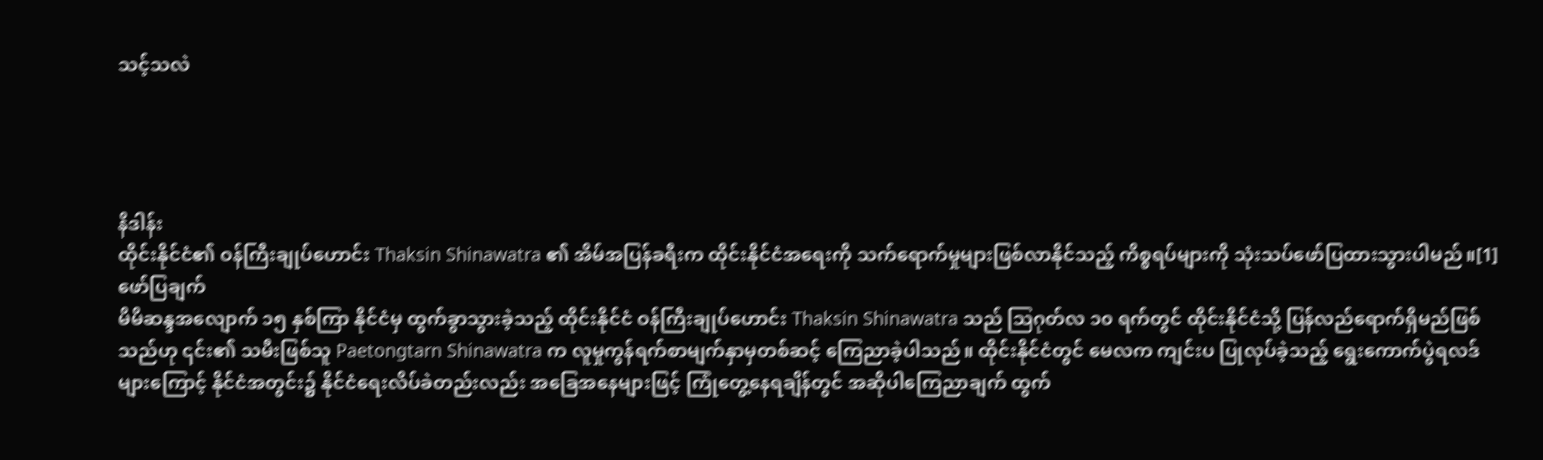သင့်သလဲ




နိဒါန်း
ထိုင်းနိုင်ငံ၏ ဝန်ကြီးချုပ်ဟောင်း Thaksin Shinawatra ၏ အိမ်အပြန်ခရီးက ထိုင်းနိုင်ငံအရေးကို သက်ရောက်မှုများဖြစ်လာနိုင်သည့် ကိစ္စရပ်များကို သုံးသပ်ဖော်ပြထားသွားပါမည်။[1]
ဖော်ပြချက်
မိမိဆန္ဒအလျောက် ၁၅ နှစ်ကြာ နိုင်ငံမှ ထွက်ခွာသွားခဲ့သည့် ထိုင်းနိုင်ငံ ဝန်ကြီးချုပ်ဟောင်း Thaksin Shinawatra သည် ဩဂုတ်လ ၁၀ ရက်တွင် ထိုင်းနိုင်ငံသို့ ပြန်လည်ရောက်ရှိမည်ဖြစ်သည်ဟု ၎င်း၏ သမီးဖြစ်သူ Paetongtarn Shinawatra က လူမှုကွန်ရက်စာမျက်နှာမှတစ်ဆင့် ကြေညာခဲ့ပါသည်။ ထိုင်းနိုင်ငံတွင် မေလက ကျင်းပ ပြုလုပ်ခဲ့သည့် ရွေးကောက်ပွဲရလဒ်များကြောင့် နိုင်ငံအတွင်း၌ နိုင်ငံရေးလိပ်ခဲတည်းလည်း အခြေအနေများဖြင့် ကြုံတွေ့နေရချိန်တွင် အဆိုပါကြေညာချက် ထွက်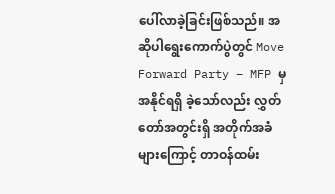ပေါ်လာခဲ့ခြင်းဖြစ်သည်။ အဆိုပါရွေးကောက်ပွဲတွင် Move Forward Party – MFP မှ အနိုင်ရရှိ ခဲ့သော်လည်း လွှတ်တော်အတွင်းရှိ အတိုက်အခံများကြောင့် တာဝန်ထမ်း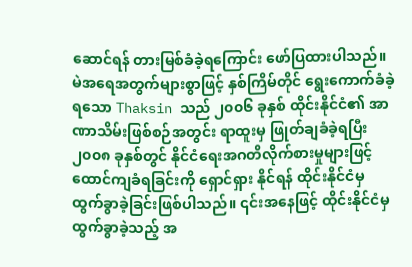ဆောင်ရန် တားမြစ်ခံခဲ့ရကြောင်း ဖော်ပြထားပါသည်။
မဲအရေအတွက်များစွာဖြင့် နှစ်ကြိမ်တိုင် ရွေးကောက်ခံခဲ့ရသော Thaksin သည် ၂၀၀၆ ခုနှစ် ထိုင်းနိုင်ငံ၏ အာဏာသိမ်းဖြစ်စဉ်အတွင်း ရာထူးမှ ဖြုတ်ချခံခဲ့ရပြီး ၂၀၀၈ ခုနှစ်တွင် နိုင်ငံရေးအဂတိလိုက်စားမှုများဖြင့် ထောင်ကျခံရခြင်းကို ရှောင်ရှား နိုင်ရန် ထိုင်းနိုင်ငံမှ ထွက်ခွာခဲ့ခြင်းဖြစ်ပါသည်။ ၎င်းအနေဖြင့် ထိုင်းနိုင်ငံမှ ထွက်ခွာခဲ့သည့် အ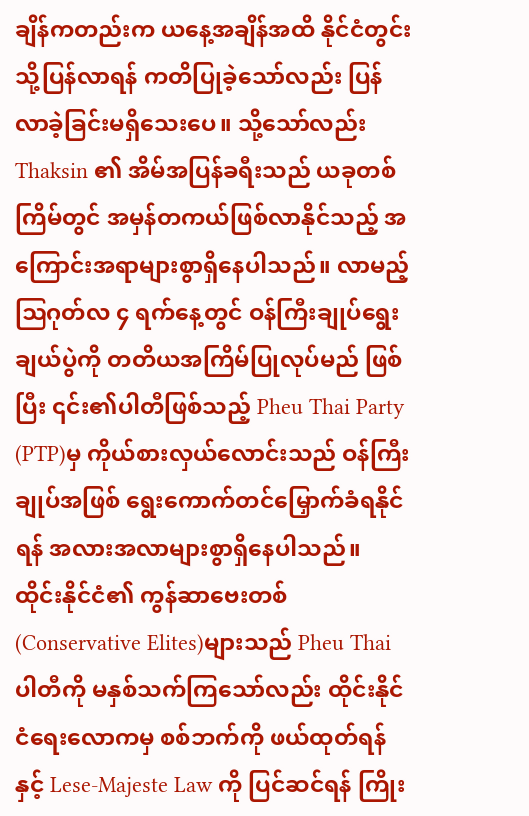ချိန်ကတည်းက ယနေ့အချိန်အထိ နိုင်ငံတွင်းသို့ပြန်လာရန် ကတိပြုခဲ့သော်လည်း ပြန်လာခဲ့ခြင်းမရှိသေးပေ။ သို့သော်လည်း Thaksin ၏ အိမ်အပြန်ခရီးသည် ယခုတစ်ကြိမ်တွင် အမှန်တကယ်ဖြစ်လာနိုင်သည့် အကြောင်းအရာများစွာရှိနေပါသည်။ လာမည့် ဩဂုတ်လ ၄ ရက်နေ့တွင် ဝန်ကြီးချုပ်ရွေးချယ်ပွဲကို တတိယအကြိမ်ပြုလုပ်မည် ဖြစ်ပြီး ၎င်း၏ပါတီဖြစ်သည့် Pheu Thai Party (PTP)မှ ကိုယ်စားလှယ်လောင်းသည် ဝန်ကြီးချုပ်အဖြစ် ရွေးကောက်တင်မြှောက်ခံရနိုင်ရန် အလားအလာများစွာရှိနေပါသည်။ ထိုင်းနိုင်ငံ၏ ကွန်ဆာဗေးတစ်(Conservative Elites)များသည် Pheu Thai ပါတီကို မနှစ်သက်ကြသော်လည်း ထိုင်းနိုင်ငံရေးလောကမှ စစ်ဘက်ကို ဖယ်ထုတ်ရန်နှင့် Lese-Majeste Law ကို ပြင်ဆင်ရန် ကြိုး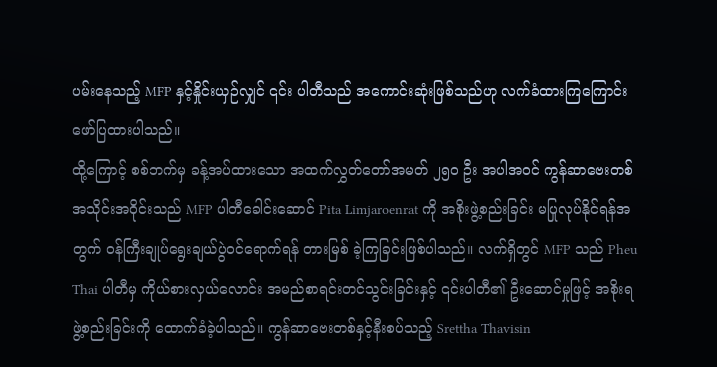ပမ်းနေသည့် MFP နှင့်နှိုင်းယှဉ်လျှင် ၎င်း ပါတီသည် အကောင်းဆုံးဖြစ်သည်ဟု လက်ခံထားကြကြောင်း ဖော်ပြထားပါသည်။
ထို့ကြောင့် စစ်ဘက်မှ ခန့်အပ်ထားသော အထက်လွှတ်တော်အမတ် ၂၅၀ ဦး အပါအဝင် ကွန်ဆာဗေးတစ်အသိုင်းအဝိုင်းသည် MFP ပါတီခေါင်းဆောင် Pita Limjaroenrat ကို အစိုးဖွဲ့စည်းခြင်း မပြုလုပ်နိုင်ရန်အတွက် ဝန်ကြီးချုပ်ရွေးချယ်ပွဲဝင်ရောက်ရန် တားမြစ် ခဲ့ကြခြင်းဖြစ်ပါသည်။ လက်ရှိတွင် MFP သည် Pheu Thai ပါတီမှ ကိုယ်စားလှယ်လောင်း အမည်စာရင်းတင်သွင်းခြင်းနှင့် ၎င်းပါတီ၏ ဦးဆောင်မှုဖြင့် အစိုးရဖွဲ့စည်းခြင်းကို ထောက်ခံခဲ့ပါသည်။ ကွန်ဆာဗေးတစ်နှင့်နီးစပ်သည့် Srettha Thavisin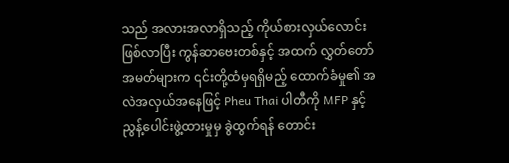သည် အလားအလာရှိသည့် ကိုယ်စားလှယ်လောင်းဖြစ်လာပြီး ကွန်ဆာဗေးတစ်နှင့် အထက် လွှတ်တော်အမတ်များက ၎င်းတို့ထံမှရရှိမည့် ထောက်ခံမှု၏ အလဲအလှယ်အနေဖြင့် Pheu Thai ပါတီကို MFP နှင့် ညွန့်ပေါင်းဖွဲ့ထားမှုမှ ခွဲထွက်ရန် တောင်း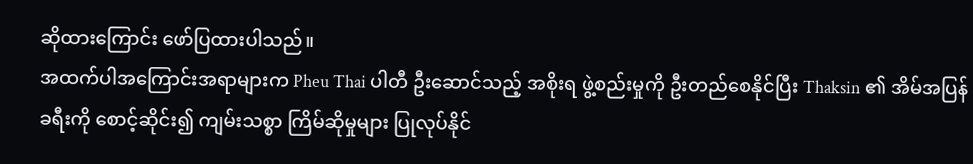ဆိုထားကြောင်း ဖော်ပြထားပါသည်။
အထက်ပါအကြောင်းအရာများက Pheu Thai ပါတီ ဦးဆောင်သည့် အစိုးရ ဖွဲ့စည်းမှုကို ဦးတည်စေနိုင်ပြီး Thaksin ၏ အိမ်အပြန်ခရီးကို စောင့်ဆိုင်း၍ ကျမ်းသစ္စာ ကြိမ်ဆိုမှုများ ပြုလုပ်နိုင်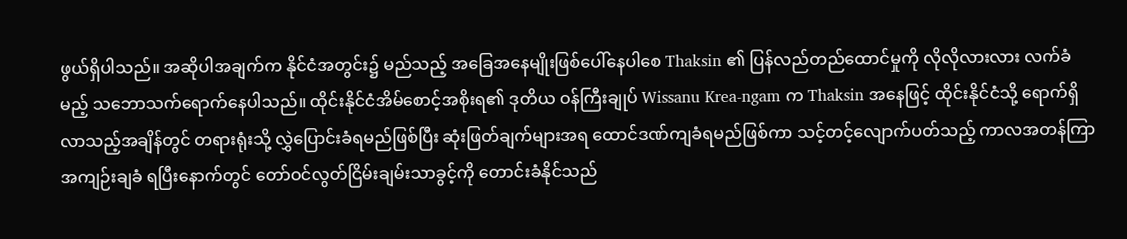ဖွယ်ရှိပါသည်။ အဆိုပါအချက်က နိုင်ငံအတွင်း၌ မည်သည့် အခြေအနေမျိုးဖြစ်ပေါ်နေပါစေ Thaksin ၏ ပြန်လည်တည်ထောင်မှုကို လိုလိုလားလား လက်ခံမည့် သဘောသက်ရောက်နေပါသည်။ ထိုင်းနိုင်ငံအိမ်စောင့်အစိုးရ၏ ဒုတိယ ဝန်ကြီးချုပ် Wissanu Krea-ngam က Thaksin အနေဖြင့် ထိုင်းနိုင်ငံသို့ ရောက်ရှိ လာသည့်အချိန်တွင် တရားရုံးသို့ လွှဲပြောင်းခံရမည်ဖြစ်ပြီး ဆုံးဖြတ်ချက်များအရ ထောင်ဒဏ်ကျခံရမည်ဖြစ်ကာ သင့်တင့်လျောက်ပတ်သည့် ကာလအတန်ကြာ အကျဉ်းချခံ ရပြီးနောက်တွင် တော်ဝင်လွတ်ငြိမ်းချမ်းသာခွင့်ကို တောင်းခံနိုင်သည်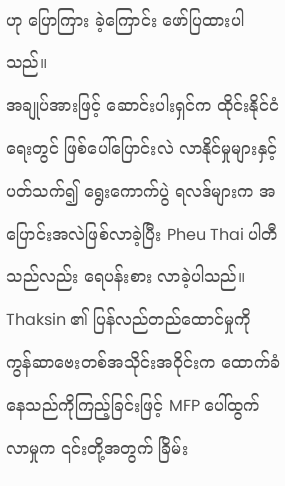ဟု ပြောကြား ခဲ့ကြောင်း ဖော်ပြထားပါသည်။
အချုပ်အားဖြင့် ဆောင်းပါးရှင်က ထိုင်းနိုင်ငံရေးတွင် ဖြစ်ပေါ်ပြောင်းလဲ လာနိုင်မှုများနှင့်ပတ်သက်၍ ရွေးကောက်ပွဲ ရလဒ်များက အပြောင်းအလဲဖြစ်လာခဲ့ပြီး Pheu Thai ပါတီသည်လည်း ရေပန်းစား လာခဲ့ပါသည်။ Thaksin ၏ ပြန်လည်တည်ထောင်မှုကို ကွန်ဆာဗေးတစ်အသိုင်းအဝိုင်းက ထောက်ခံနေသည်ကိုကြည့်ခြင်းဖြင့် MFP ပေါ်ထွက်လာမှုက ၎င်းတို့အတွက် ခြိမ်း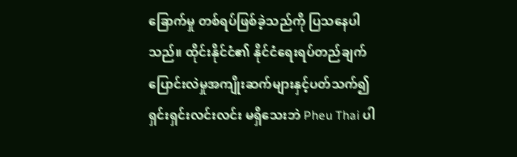ခြောက်မှု တစ်ရပ်ဖြစ်ခဲ့သည်ကို ပြသနေပါသည်။ ထိုင်းနိုင်ငံ၏ နိုင်ငံရေးရပ်တည်ချက် ပြောင်းလဲမှုအကျိုးဆက်များနှင့်ပတ်သက်၍ ရှင်းရှင်းလင်းလင်း မရှိသေးဘဲ Pheu Thai ပါ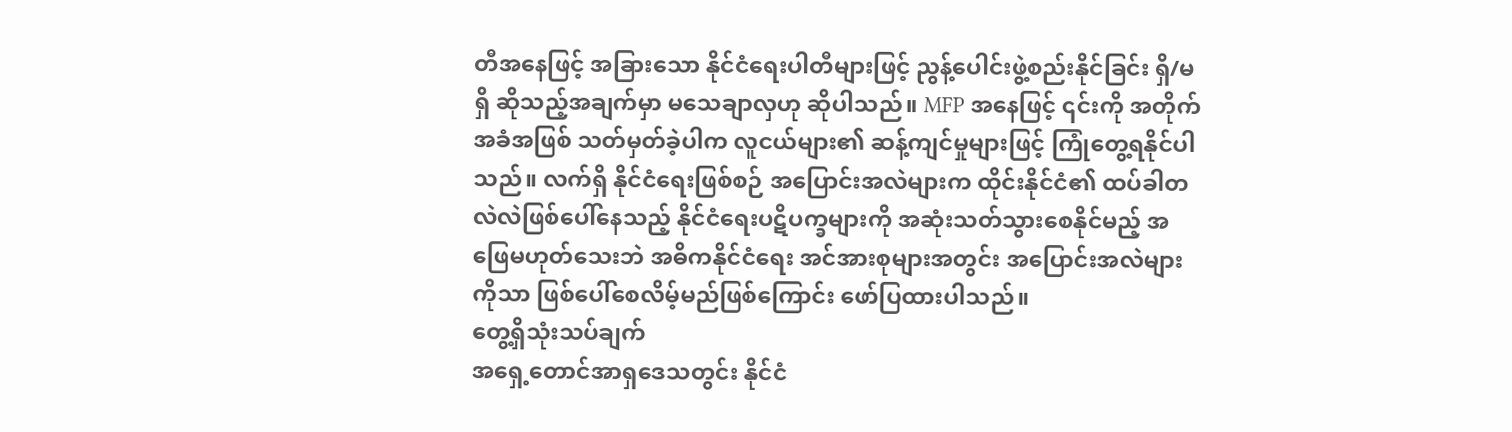တီအနေဖြင့် အခြားသော နိုင်ငံရေးပါတီများဖြင့် ညွန့်ပေါင်းဖွဲ့စည်းနိုင်ခြင်း ရှိ/မရှိ ဆိုသည့်အချက်မှာ မသေချာလှဟု ဆိုပါသည်။ MFP အနေဖြင့် ၎င်းကို အတိုက်အခံအဖြစ် သတ်မှတ်ခဲ့ပါက လူငယ်များ၏ ဆန့်ကျင်မှုများဖြင့် ကြုံတွေ့ရနိုင်ပါသည်။ လက်ရှိ နိုင်ငံရေးဖြစ်စဉ် အပြောင်းအလဲများက ထိုင်းနိုင်ငံ၏ ထပ်ခါတလဲလဲဖြစ်ပေါ်နေသည့် နိုင်ငံရေးပဋိပက္ခများကို အဆုံးသတ်သွားစေနိုင်မည့် အဖြေမဟုတ်သေးဘဲ အဓိကနိုင်ငံရေး အင်အားစုများအတွင်း အပြောင်းအလဲများကိုသာ ဖြစ်ပေါ်စေလိမ့်မည်ဖြစ်ကြောင်း ဖော်ပြထားပါသည်။
တွေ့ရှိသုံးသပ်ချက်
အရှေ့တောင်အာရှဒေသတွင်း နိုင်ငံ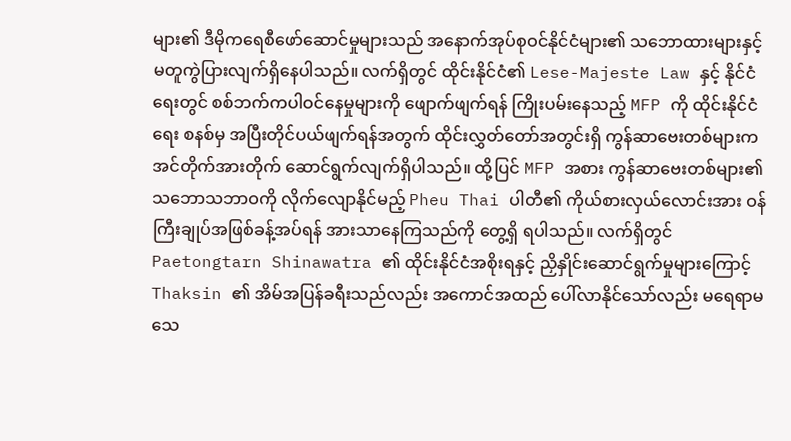များ၏ ဒီမိုကရေစီဖော်ဆောင်မှုများသည် အနောက်အုပ်စုဝင်နိုင်ငံများ၏ သဘောထားများနှင့် မတူကွဲပြားလျက်ရှိနေပါသည်။ လက်ရှိတွင် ထိုင်းနိုင်ငံ၏ Lese-Majeste Law နှင့် နိုင်ငံရေးတွင် စစ်ဘက်ကပါဝင်နေမှုများကို ဖျောက်ဖျက်ရန် ကြိုးပမ်းနေသည့် MFP ကို ထိုင်းနိုင်ငံရေး စနစ်မှ အပြီးတိုင်ပယ်ဖျက်ရန်အတွက် ထိုင်းလွှတ်တော်အတွင်းရှိ ကွန်ဆာဗေးတစ်များက အင်တိုက်အားတိုက် ဆောင်ရွက်လျက်ရှိပါသည်။ ထို့ပြင် MFP အစား ကွန်ဆာဗေးတစ်များ၏ သဘောသဘာဝကို လိုက်လျောနိုင်မည့် Pheu Thai ပါတီ၏ ကိုယ်စားလှယ်လောင်းအား ဝန်ကြီးချုပ်အဖြစ်ခန့်အပ်ရန် အားသာနေကြသည်ကို တွေ့ရှိ ရပါသည်။ လက်ရှိတွင် Paetongtarn Shinawatra ၏ ထိုင်းနိုင်ငံအစိုးရနှင့် ညှိနှိုင်းဆောင်ရွက်မှုများကြောင့် Thaksin ၏ အိမ်အပြန်ခရီးသည်လည်း အကောင်အထည် ပေါ်လာနိုင်သော်လည်း မရေရာမသေ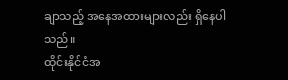ချာသည့် အနေအထားများလည်း ရှိနေပါသည်။
ထိုင်းနိုင်ငံအ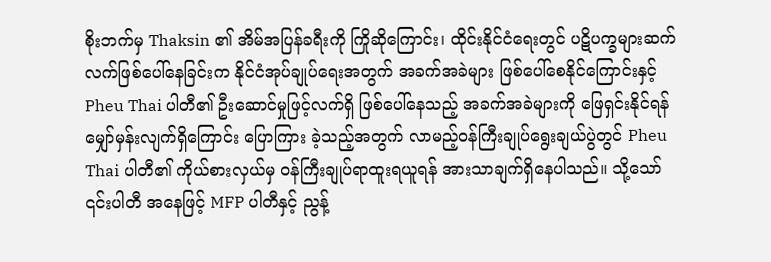စိုးဘက်မှ Thaksin ၏ အိမ်အပြန်ခရီးကို ကြိုဆိုကြောင်း၊ ထိုင်းနိုင်ငံရေးတွင် ပဋိပက္ခများဆက်လက်ဖြစ်ပေါ်နေခြင်းက နိုင်ငံအုပ်ချုပ်ရေးအတွက် အခက်အခဲများ ဖြစ်ပေါ်စေနိုင်ကြောင်းနှင့် Pheu Thai ပါတီ၏ ဦးဆောင်မှုဖြင့်လက်ရှိ ဖြစ်ပေါ်နေသည့် အခက်အခဲများကို ဖြေရှင်းနိုင်ရန် မျှော်မှန်းလျက်ရှိကြောင်း ပြောကြား ခဲ့သည့်အတွက် လာမည့်ဝန်ကြီးချုပ်ရွေးချယ်ပွဲတွင် Pheu Thai ပါတီ၏ ကိုယ်စားလှယ်မှ ဝန်ကြီးချုပ်ရာထူးရယူရန် အားသာချက်ရှိနေပါသည်။ သို့သော် ၎င်းပါတီ အနေဖြင့် MFP ပါတီနှင့် ညွန့်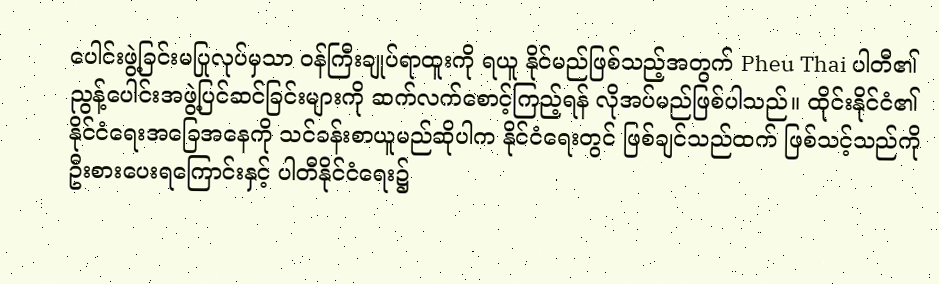ပေါင်းဖွဲ့ခြင်းမပြုလုပ်မှသာ ဝန်ကြီးချုပ်ရာထူးကို ရယူ နိုင်မည်ဖြစ်သည့်အတွက် Pheu Thai ပါတီ၏ ညွန့်ပေါင်းအဖွဲ့ပြင်ဆင်ခြင်းများကို ဆက်လက်စောင့်ကြည့်ရန် လိုအပ်မည်ဖြစ်ပါသည်။ ထိုင်းနိုင်ငံ၏ နိုင်ငံရေးအခြေအနေကို သင်ခန်းစာယူမည်ဆိုပါက နိုင်ငံရေးတွင် ဖြစ်ချင်သည်ထက် ဖြစ်သင့်သည်ကို ဦးစားပေးရကြောင်းနှင့် ပါတီနိုင်ငံရေး၌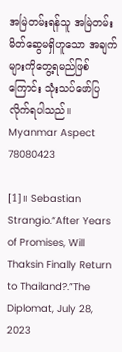အမြဲတမ်းရန်သူ အမြဲတမ်းမိတ်ဆွေမရှိဟူသော အချက်များကိုတွေ့ရမည်ဖြစ်ကြောင်း သုံးသပ်ဖော်ပြလိုက်ရပါသည်။
Myanmar Aspect
78080423

[1]။ Sebastian Strangio.“After Years of Promises, Will Thaksin Finally Return to Thailand?.”The Diplomat, July 28, 2023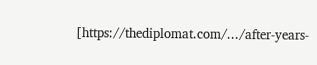[https://thediplomat.com/.../after-years-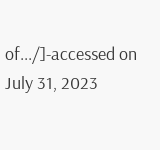of.../]-accessed on July 31, 2023